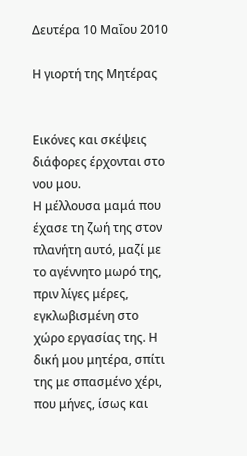Δευτέρα 10 Μαΐου 2010

Η γιορτή της Μητέρας


Εικόνες και σκέψεις διάφορες έρχονται στο νου μου.
Η μέλλουσα μαμά που έχασε τη ζωή της στον πλανήτη αυτό, μαζί με το αγέννητο μωρό της, πριν λίγες μέρες, εγκλωβισμένη στο χώρο εργασίας της. Η δική μου μητέρα, σπίτι της με σπασμένο χέρι, που μήνες, ίσως και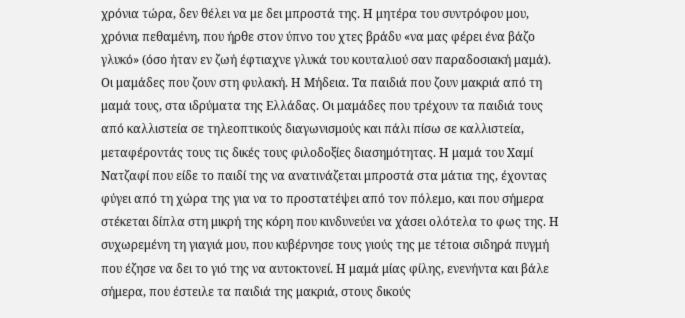χρόνια τώρα, δεν θέλει να με δει μπροστά της. Η μητέρα του συντρόφου μου, χρόνια πεθαμένη, που ήρθε στον ύπνο του χτες βράδυ «να μας φέρει ένα βάζο γλυκό» (όσο ήταν εν ζωή έφτιαχνε γλυκά του κουταλιού σαν παραδοσιακή μαμά). Οι μαμάδες που ζουν στη φυλακή. Η Μήδεια. Τα παιδιά που ζουν μακριά από τη μαμά τους, στα ιδρύματα της Ελλάδας. Οι μαμάδες που τρέχουν τα παιδιά τους από καλλιστεία σε τηλεοπτικούς διαγωνισμούς και πάλι πίσω σε καλλιστεία, μεταφέροντάς τους τις δικές τους φιλοδοξίες διασημότητας. Η μαμά του Χαμί Νατζαφί που είδε το παιδί της να ανατινάζεται μπροστά στα μάτια της, έχοντας φύγει από τη χώρα της για να το προστατέψει από τον πόλεμο, και που σήμερα στέκεται δίπλα στη μικρή της κόρη που κινδυνεύει να χάσει ολότελα το φως της. Η συχωρεμένη τη γιαγιά μου, που κυβέρνησε τους γιούς της με τέτοια σιδηρά πυγμή που έζησε να δει το γιό της να αυτοκτονεί. Η μαμά μίας φίλης, ενενήντα και βάλε σήμερα, που έστειλε τα παιδιά της μακριά, στους δικούς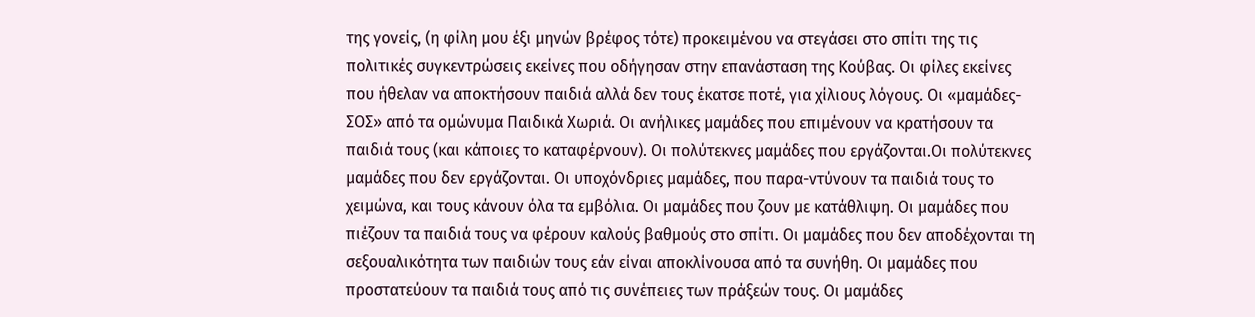της γονείς, (η φίλη μου έξι μηνών βρέφος τότε) προκειμένου να στεγάσει στο σπίτι της τις πολιτικές συγκεντρώσεις εκείνες που οδήγησαν στην επανάσταση της Κούβας. Οι φίλες εκείνες που ήθελαν να αποκτήσουν παιδιά αλλά δεν τους έκατσε ποτέ, για χίλιους λόγους. Οι «μαμάδες-ΣΟΣ» από τα ομώνυμα Παιδικά Χωριά. Οι ανήλικες μαμάδες που επιμένουν να κρατήσουν τα παιδιά τους (και κάποιες το καταφέρνουν). Οι πολύτεκνες μαμάδες που εργάζονται.Οι πολύτεκνες μαμάδες που δεν εργάζονται. Οι υποχόνδριες μαμάδες, που παρα-ντύνουν τα παιδιά τους το χειμώνα, και τους κάνουν όλα τα εμβόλια. Οι μαμάδες που ζουν με κατάθλιψη. Οι μαμάδες που πιέζουν τα παιδιά τους να φέρουν καλούς βαθμούς στο σπίτι. Οι μαμάδες που δεν αποδέχονται τη σεξουαλικότητα των παιδιών τους εάν είναι αποκλίνουσα από τα συνήθη. Οι μαμάδες που προστατεύουν τα παιδιά τους από τις συνέπειες των πράξεών τους. Οι μαμάδες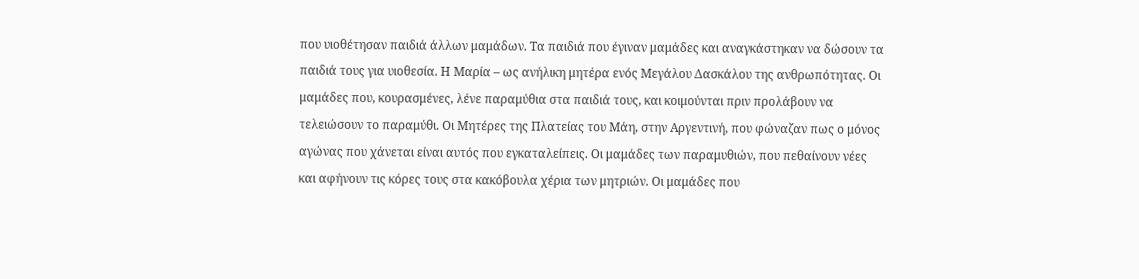που υιοθέτησαν παιδιά άλλων μαμάδων. Τα παιδιά που έγιναν μαμάδες και αναγκάστηκαν να δώσουν τα παιδιά τους για υιοθεσία. Η Μαρία – ως ανήλικη μητέρα ενός Μεγάλου Δασκάλου της ανθρωπότητας. Οι μαμάδες που, κουρασμένες, λένε παραμύθια στα παιδιά τους, και κοιμούνται πριν προλάβουν να τελειώσουν το παραμύθι. Οι Μητέρες της Πλατείας του Μάη, στην Αργεντινή, που φώναζαν πως ο μόνος αγώνας που χάνεται είναι αυτός που εγκαταλείπεις. Οι μαμάδες των παραμυθιών, που πεθαίνουν νέες και αφήνουν τις κόρες τους στα κακόβουλα χέρια των μητριών. Οι μαμάδες που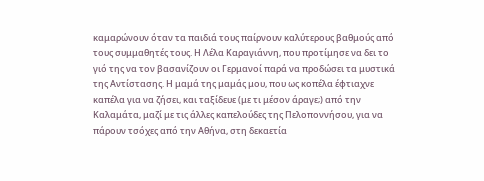καμαρώνουν όταν τα παιδιά τους παίρνουν καλύτερους βαθμούς από τους συμμαθητές τους. Η Λέλα Καραγιάννη, που προτίμησε να δει το γιό της να τον βασανίζουν οι Γερμανοί παρά να προδώσει τα μυστικά της Αντίστασης. Η μαμά της μαμάς μου, που ως κοπέλα έφτιαχνε καπέλα για να ζήσει, και ταξίδευε (με τι μέσον άραγε;) από την Καλαμάτα, μαζί με τις άλλες καπελούδες της Πελοποννήσου, για να πάρουν τσόχες από την Αθήνα, στη δεκαετία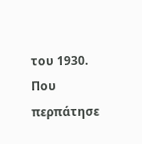του 1930. Που περπάτησε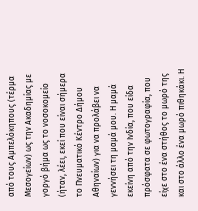από τους Αμπελόκηπους (τέρμα Μεσογείων) ως την Ακαδημίας με γοργό βήμα ως το νοσοκομείο (ήταν, λέει, εκεί που είναι σήμερα το Πνευματικό Κέντρο Δήμου Αθηναίων) για να προλάβει να γεννήσει τη μαμά μου. Η μαμά εκείνη από την Ινδία, που είδα πρόσφατα σε φωτογραφία, που είχε στο ένα στήθος το μωρό της και στο άλλο ένα μωρό πιθηκάκι. Η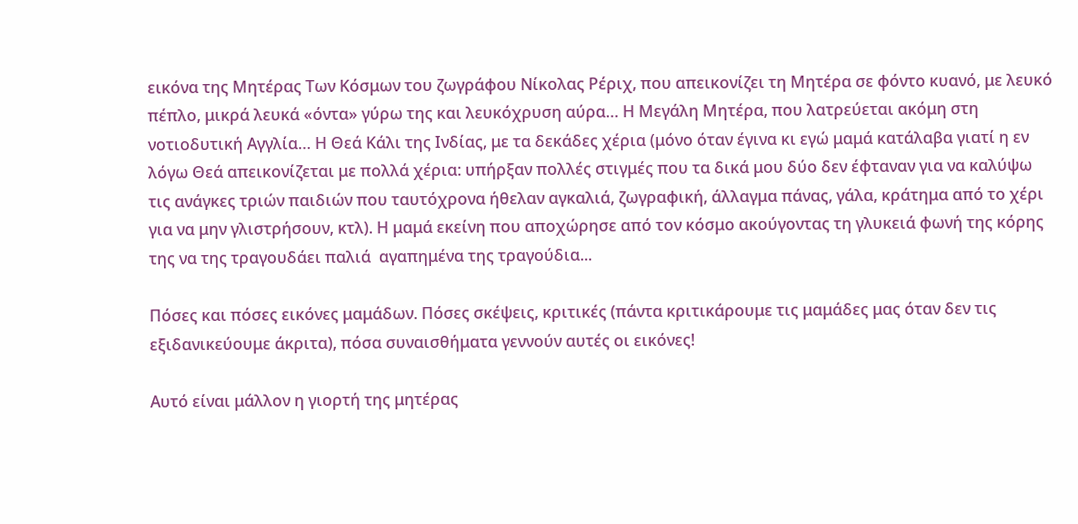εικόνα της Μητέρας Των Κόσμων του ζωγράφου Νίκολας Ρέριχ, που απεικονίζει τη Μητέρα σε φόντο κυανό, με λευκό πέπλο, μικρά λευκά «όντα» γύρω της και λευκόχρυση αύρα… Η Μεγάλη Μητέρα, που λατρεύεται ακόμη στη νοτιοδυτική Αγγλία… Η Θεά Κάλι της Ινδίας, με τα δεκάδες χέρια (μόνο όταν έγινα κι εγώ μαμά κατάλαβα γιατί η εν λόγω Θεά απεικονίζεται με πολλά χέρια: υπήρξαν πολλές στιγμές που τα δικά μου δύο δεν έφταναν για να καλύψω τις ανάγκες τριών παιδιών που ταυτόχρονα ήθελαν αγκαλιά, ζωγραφική, άλλαγμα πάνας, γάλα, κράτημα από το χέρι για να μην γλιστρήσουν, κτλ). Η μαμά εκείνη που αποχώρησε από τον κόσμο ακούγοντας τη γλυκειά φωνή της κόρης της να της τραγουδάει παλιά  αγαπημένα της τραγούδια...

Πόσες και πόσες εικόνες μαμάδων. Πόσες σκέψεις, κριτικές (πάντα κριτικάρουμε τις μαμάδες μας όταν δεν τις εξιδανικεύουμε άκριτα), πόσα συναισθήματα γεννούν αυτές οι εικόνες!

Αυτό είναι μάλλον η γιορτή της μητέρας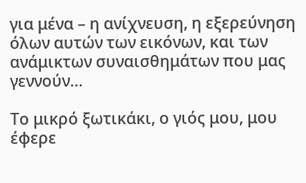για μένα – η ανίχνευση, η εξερεύνηση όλων αυτών των εικόνων, και των ανάμικτων συναισθημάτων που μας γεννούν…

Το μικρό ξωτικάκι, ο γιός μου, μου έφερε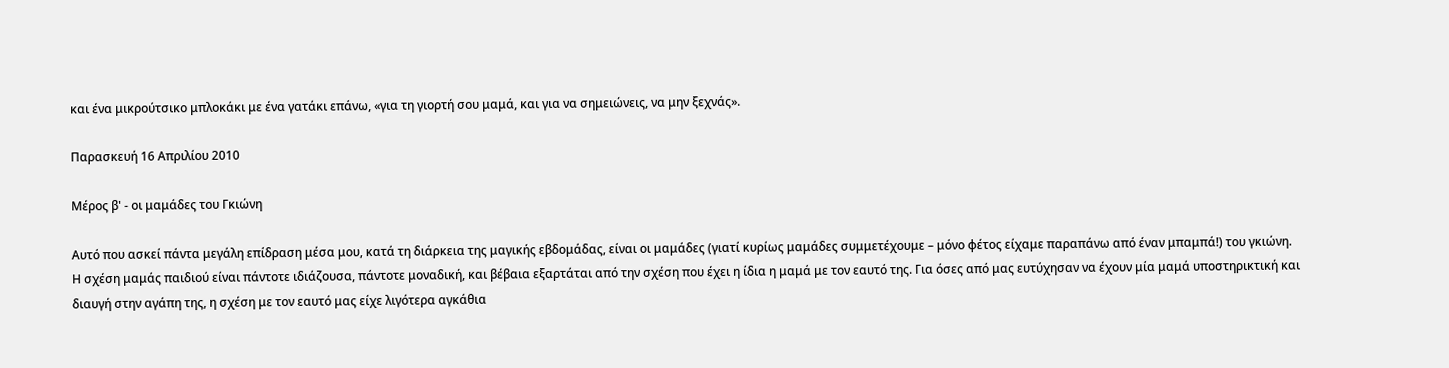και ένα μικρούτσικο μπλοκάκι με ένα γατάκι επάνω, «για τη γιορτή σου μαμά, και για να σημειώνεις, να μην ξεχνάς».

Παρασκευή 16 Απριλίου 2010

Μέρος β' - οι μαμάδες του Γκιώνη

Αυτό που ασκεί πάντα μεγάλη επίδραση μέσα μου, κατά τη διάρκεια της μαγικής εβδομάδας, είναι οι μαμάδες (γιατί κυρίως μαμάδες συμμετέχουμε – μόνο φέτος είχαμε παραπάνω από έναν μπαμπά!) του γκιώνη. Η σχέση μαμάς παιδιού είναι πάντοτε ιδιάζουσα, πάντοτε μοναδική, και βέβαια εξαρτάται από την σχέση που έχει η ίδια η μαμά με τον εαυτό της. Για όσες από μας ευτύχησαν να έχουν μία μαμά υποστηρικτική και διαυγή στην αγάπη της, η σχέση με τον εαυτό μας είχε λιγότερα αγκάθια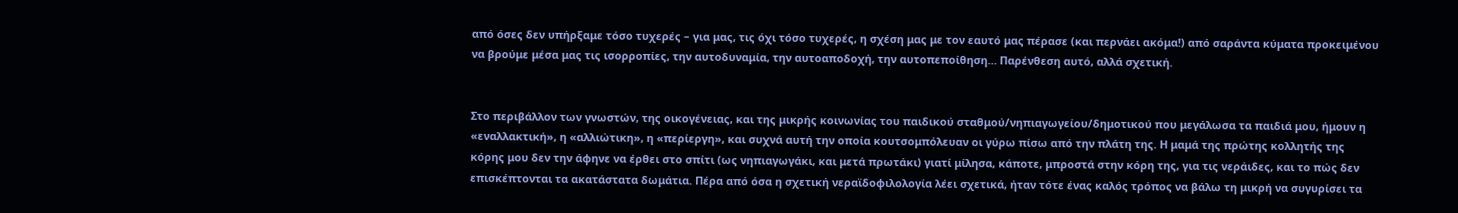από όσες δεν υπήρξαμε τόσο τυχερές – για μας, τις όχι τόσο τυχερές, η σχέση μας με τον εαυτό μας πέρασε (και περνάει ακόμα!) από σαράντα κύματα προκειμένου να βρούμε μέσα μας τις ισορροπίες, την αυτοδυναμία, την αυτοαποδοχή, την αυτοπεποίθηση… Παρένθεση αυτό, αλλά σχετική.


Στο περιβάλλον των γνωστών, της οικογένειας, και της μικρής κοινωνίας του παιδικού σταθμού/νηπιαγωγείου/δημοτικού που μεγάλωσα τα παιδιά μου, ήμουν η «εναλλακτική», η «αλλιώτικη», η «περίεργη», και συχνά αυτή την οποία κουτσομπόλευαν οι γύρω πίσω από την πλάτη της. Η μαμά της πρώτης κολλητής της κόρης μου δεν την άφηνε να έρθει στο σπίτι (ως νηπιαγωγάκι, και μετά πρωτάκι) γιατί μίλησα, κάποτε, μπροστά στην κόρη της, για τις νεράιδες, και το πώς δεν επισκέπτονται τα ακατάστατα δωμάτια. Πέρα από όσα η σχετική νεραϊδοφιλολογία λέει σχετικά, ήταν τότε ένας καλός τρόπος να βάλω τη μικρή να συγυρίσει τα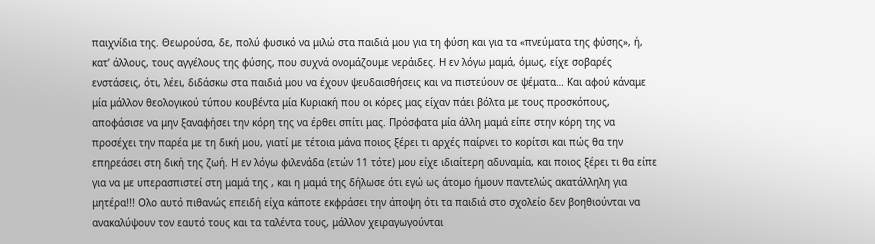παιχνίδια της. Θεωρούσα, δε, πολύ φυσικό να μιλώ στα παιδιά μου για τη φύση και για τα «πνεύματα της φύσης», ή, κατ’ άλλους, τους αγγέλους της φύσης, που συχνά ονομάζουμε νεράιδες. Η εν λόγω μαμά, όμως, είχε σοβαρές ενστάσεις, ότι, λέει, διδάσκω στα παιδιά μου να έχουν ψευδαισθήσεις και να πιστεύουν σε ψέματα… Και αφού κάναμε μία μάλλον θεολογικού τύπου κουβέντα μία Κυριακή που οι κόρες μας είχαν πάει βόλτα με τους προσκόπους, αποφάσισε να μην ξαναφήσει την κόρη της να έρθει σπίτι μας. Πρόσφατα μία άλλη μαμά είπε στην κόρη της να προσέχει την παρέα με τη δική μου, γιατί με τέτοια μάνα ποιος ξέρει τι αρχές παίρνει το κορίτσι και πώς θα την επηρεάσει στη δική της ζωή. Η εν λόγω φιλενάδα (ετών 11 τότε) μου είχε ιδιαίτερη αδυναμία, και ποιος ξέρει τι θα είπε για να με υπερασπιστεί στη μαμά της , και η μαμά της δήλωσε ότι εγώ ως άτομο ήμουν παντελώς ακατάλληλη για μητέρα!!! Ολο αυτό πιθανώς επειδή είχα κάποτε εκφράσει την άποψη ότι τα παιδιά στο σχολείο δεν βοηθιούνται να ανακαλύψουν τον εαυτό τους και τα ταλέντα τους, μάλλον χειραγωγούνται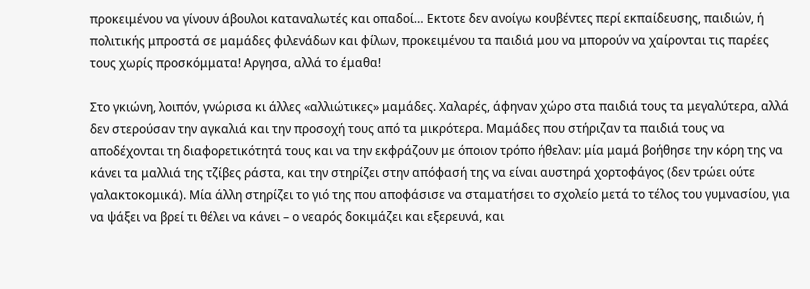προκειμένου να γίνουν άβουλοι καταναλωτές και οπαδοί… Εκτοτε δεν ανοίγω κουβέντες περί εκπαίδευσης, παιδιών, ή πολιτικής μπροστά σε μαμάδες φιλενάδων και φίλων, προκειμένου τα παιδιά μου να μπορούν να χαίρονται τις παρέες τους χωρίς προσκόμματα! Αργησα, αλλά το έμαθα!

Στο γκιώνη, λοιπόν, γνώρισα κι άλλες «αλλιώτικες» μαμάδες. Χαλαρές, άφηναν χώρο στα παιδιά τους τα μεγαλύτερα, αλλά δεν στερούσαν την αγκαλιά και την προσοχή τους από τα μικρότερα. Μαμάδες που στήριζαν τα παιδιά τους να αποδέχονται τη διαφορετικότητά τους και να την εκφράζουν με όποιον τρόπο ήθελαν: μία μαμά βοήθησε την κόρη της να κάνει τα μαλλιά της τζίβες ράστα, και την στηρίζει στην απόφασή της να είναι αυστηρά χορτοφάγος (δεν τρώει ούτε γαλακτοκομικά). Μία άλλη στηρίζει το γιό της που αποφάσισε να σταματήσει το σχολείο μετά το τέλος του γυμνασίου, για να ψάξει να βρεί τι θέλει να κάνει – ο νεαρός δοκιμάζει και εξερευνά, και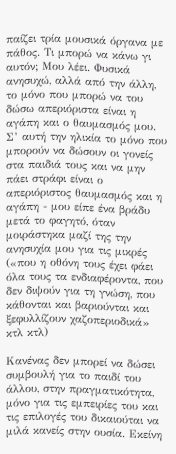παίζει τρία μουσικά όργανα με πάθος. Τι μπορώ να κάνω γι αυτόν; Μου λέει. Φυσικά ανησυχώ, αλλά από την άλλη, το μόνο που μπορώ να του δώσω απεριόριστα είναι η αγάπη και ο θαυμασμός μου. Σ’ αυτή την ηλικία το μόνο που μπορούν να δώσουν οι γονείς στα παιδιά τους και να μην πάει στράφι είναι ο απεριόριστος θαυμασμός και η αγάπη - μου είπε ένα βράδυ μετά το φαγητό, όταν μοιράστηκα μαζί της την ανησυχία μου για τις μικρές («που η οθόνη τους έχει φάει όλα τους τα ενδιαφέροντα, που δεν διψούν για τη γνώση, που κάθονται και βαριούνται και ξεφυλλίζουν χαζοπεριοδικά» κτλ κτλ)

Κανένας δεν μπορεί να δώσει συμβουλή για το παιδί του άλλου, στην πραγματικότητα, μόνο για τις εμπειρίες του και τις επιλογές του δικαιούται να μιλά κανείς στην ουσία. Εκείνη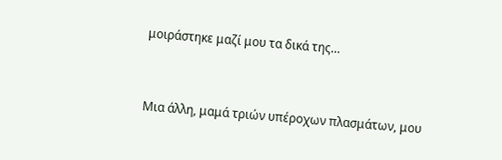μοιράστηκε μαζί μου τα δικά της…



Μια άλλη, μαμά τριών υπέροχων πλασμάτων, μου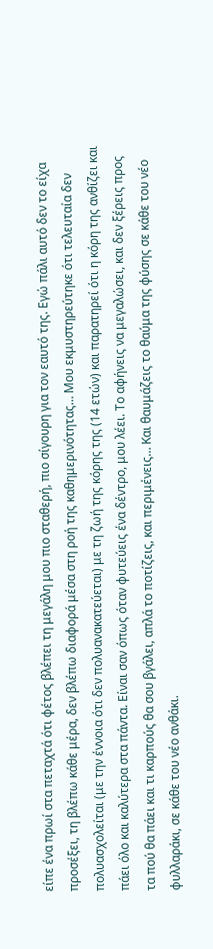είπε ένα πρωί στα πεταχτά ότι φέτος βλέπει τη μεγάλη μου πιο σταθερή, πιο σίγουρη για τον εαυτό της. Εγώ πάλι αυτό δεν το είχα προσέξει, τη βλέπω κάθε μέρα, δεν βλέπω διαφορά μέσα στη ροή της καθημερινότητας… Μου εκμυστηρεύτηκε ότι τελευταία δεν πολυασχολείται (με την έννοια ότι δεν πολυανακατεύεται) με τη ζωή της κόρης της (14 ετών) και παρατηρεί ότι η κόρη της ανθίζει και πάει όλο και καλύτερα στα πάντα. Είναι σαν όπως όταν φυτεύεις ένα δέντρο, μου λέει. Το αφήνεις να μεγαλώσει, και δεν ξέρεις προς τα πού θα πάει και τι καρπούς θα σου βγάλει, απλά το ποτίζεις, και περιμένεις… Και θαυμάζεις το θαύμα της φύσης σε κάθε του νέο φυλλαράκι, σε κάθε του νέο ανθάκι.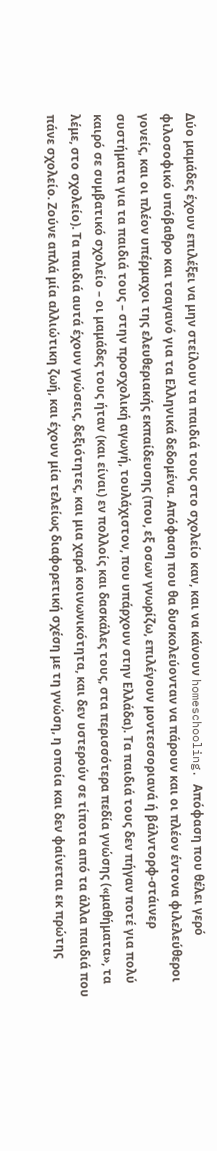Δύο μαμάδες έχουν επιλέξει να μην στείλουν τα παιδιά τους στο σχολείο καν, και να κάνουν homeschooling. Απόφαση που θέλει γερό φιλοσοφικό υπόβαθρο και τσαγανό για τα Ελληνικά δεδομένα. Απόφαση που θα δυσκολεύονταν να πάρουν και οι πλέον έντονα φιλελεύθεροι γονείς, και οι πλέον υπέρμαχοι της ελευθεριακής εκπαίδευσης (που, εξ οσων γνωρίζω, επιλέγουν μοντεσσοριανά ή βάλντορφ-στάινερ συστήματα για τα παιδιά τους – στην προσχολική αγωγή, τουλάχιστον, που υπάρχουν στην Ελλάδα). Τα παιδιά τους δεν πήγαν ποτέ για πολύ καιρό σε συμβατικό σχολείο – οι μαμάδες τους ήταν (και είναι) εν πολλοίς και δασκάλες τους, στα περισσότερα πεδία γνώσης («μαθήματα», τα λέμε, στο σχολείο). Τα παιδιά αυτά έχουν γνώσεις, δεξιότητες, και μια χαρά κοινωνικότητα, και δεν υστερούν σε τίποτα από τα άλλα παιδιά που πάνε σχολείο. Ζούνε απλά μία αλλιώτικη ζωή, και έχουν μία τελείως διαφορετική σχέση με τη γνώση, η οποία και δεν φαίνεται εκ πρώτης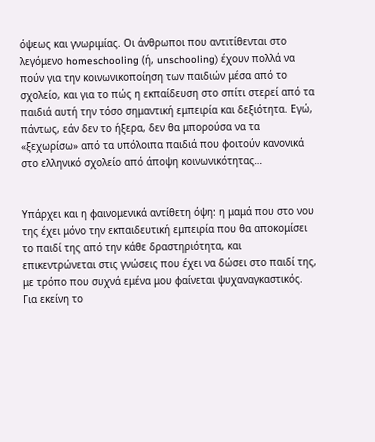όψεως και γνωριμίας. Οι άνθρωποι που αντιτίθενται στο λεγόμενο homeschooling (ή, unschooling) έχουν πολλά να πούν για την κοινωνικοποίηση των παιδιών μέσα από το σχολείο, και για το πώς η εκπαίδευση στο σπίτι στερεί από τα παιδιά αυτή την τόσο σημαντική εμπειρία και δεξιότητα. Εγώ, πάντως, εάν δεν το ήξερα, δεν θα μπορούσα να τα «ξεχωρίσω» από τα υπόλοιπα παιδιά που φοιτούν κανονικά στο ελληνικό σχολείο από άποψη κοινωνικότητας…


Υπάρχει και η φαινομενικά αντίθετη όψη: η μαμά που στο νου της έχει μόνο την εκπαιδευτική εμπειρία που θα αποκομίσει το παιδί της από την κάθε δραστηριότητα, και επικεντρώνεται στις γνώσεις που έχει να δώσει στο παιδί της, με τρόπο που συχνά εμένα μου φαίνεται ψυχαναγκαστικός. Για εκείνη το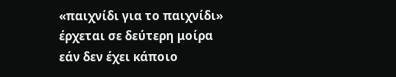«παιχνίδι για το παιχνίδι» έρχεται σε δεύτερη μοίρα εάν δεν έχει κάποιο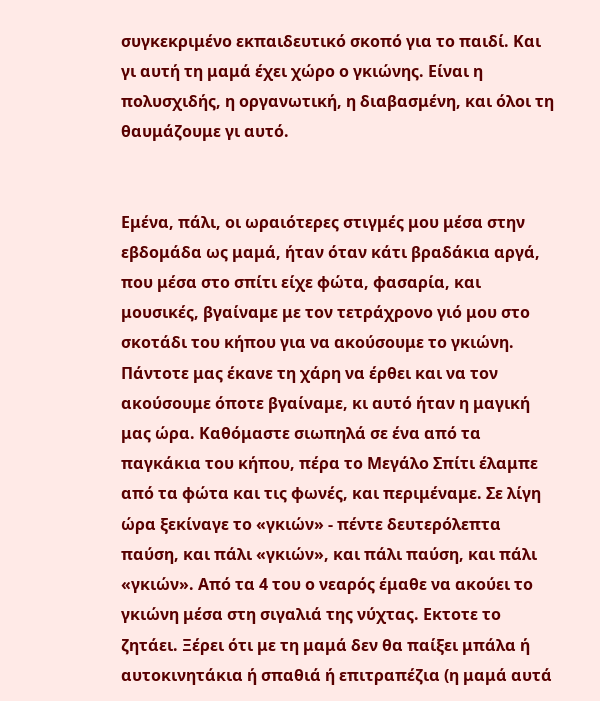συγκεκριμένο εκπαιδευτικό σκοπό για το παιδί. Και γι αυτή τη μαμά έχει χώρο ο γκιώνης. Είναι η πολυσχιδής, η οργανωτική, η διαβασμένη, και όλοι τη θαυμάζουμε γι αυτό.


Εμένα, πάλι, οι ωραιότερες στιγμές μου μέσα στην εβδομάδα ως μαμά, ήταν όταν κάτι βραδάκια αργά, που μέσα στο σπίτι είχε φώτα, φασαρία, και μουσικές, βγαίναμε με τον τετράχρονο γιό μου στο σκοτάδι του κήπου για να ακούσουμε το γκιώνη. Πάντοτε μας έκανε τη χάρη να έρθει και να τον ακούσουμε όποτε βγαίναμε, κι αυτό ήταν η μαγική μας ώρα. Καθόμαστε σιωπηλά σε ένα από τα παγκάκια του κήπου, πέρα το Μεγάλο Σπίτι έλαμπε από τα φώτα και τις φωνές, και περιμέναμε. Σε λίγη ώρα ξεκίναγε το «γκιών» - πέντε δευτερόλεπτα παύση, και πάλι «γκιών», και πάλι παύση, και πάλι «γκιών». Από τα 4 του ο νεαρός έμαθε να ακούει το γκιώνη μέσα στη σιγαλιά της νύχτας. Εκτοτε το ζητάει. Ξέρει ότι με τη μαμά δεν θα παίξει μπάλα ή αυτοκινητάκια ή σπαθιά ή επιτραπέζια (η μαμά αυτά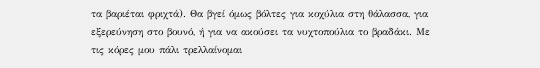τα βαριέται φριχτά). Θα βγεί όμως βόλτες για κοχύλια στη θάλασσα, για εξερεύνηση στο βουνό, ή για να ακούσει τα νυχτοπούλια το βραδάκι. Με τις κόρες μου πάλι τρελλαίνομαι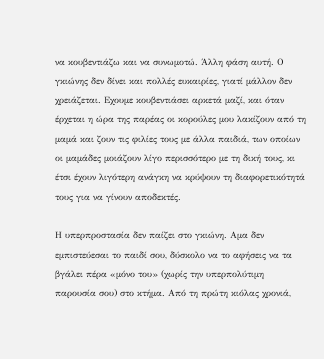να κουβεντιάζω και να συνωμοτώ. Άλλη φάση αυτή. Ο γκιώνης δεν δίνει και πολλές ευκαιρίες, γιατί μάλλον δεν χρειάζεται. Εχουμε κουβεντιάσει αρκετά μαζί, και όταν έρχεται η ώρα της παρέας οι κορούλες μου λακίζουν από τη μαμά και ζουν τις φιλίες τους με άλλα παιδιά, των οποίων οι μαμάδες μοιάζουν λίγο περισσότερο με τη δική τους, κι έτσι έχουν λιγότερη ανάγκη να κρύψουν τη διαφορετικότητά τους για να γίνουν αποδεκτές.

Η υπερπροστασία δεν παίζει στο γκιώνη. Αμα δεν εμπιστεύεσαι το παιδί σου, δύσκολο να το αφήσεις να τα βγάλει πέρα «μόνο του» (χωρίς την υπερπολύτιμη παρουσία σου) στο κτήμα. Από τη πρώτη κιόλας χρονιά,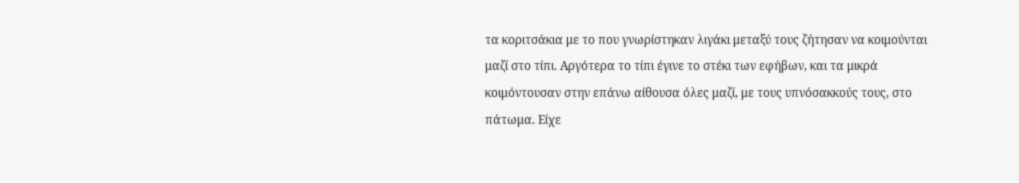τα κοριτσάκια με το που γνωρίστηκαν λιγάκι μεταξύ τους ζήτησαν να κοιμούνται μαζί στο τίπι. Αργότερα το τίπι έγινε το στέκι των εφήβων, και τα μικρά κοιμόντουσαν στην επάνω αίθουσα όλες μαζί, με τους υπνόσακκούς τους, στο πάτωμα. Είχε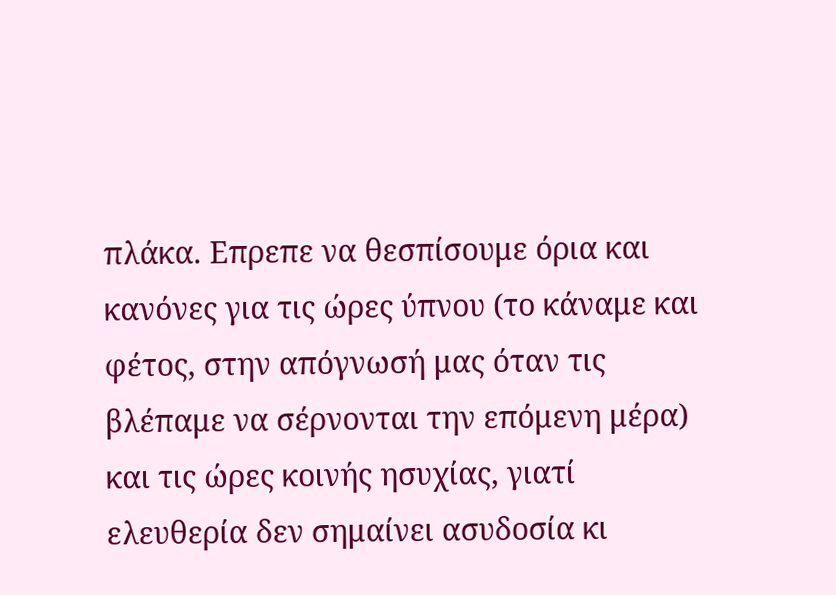πλάκα. Επρεπε να θεσπίσουμε όρια και κανόνες για τις ώρες ύπνου (το κάναμε και φέτος, στην απόγνωσή μας όταν τις βλέπαμε να σέρνονται την επόμενη μέρα) και τις ώρες κοινής ησυχίας, γιατί ελευθερία δεν σημαίνει ασυδοσία κι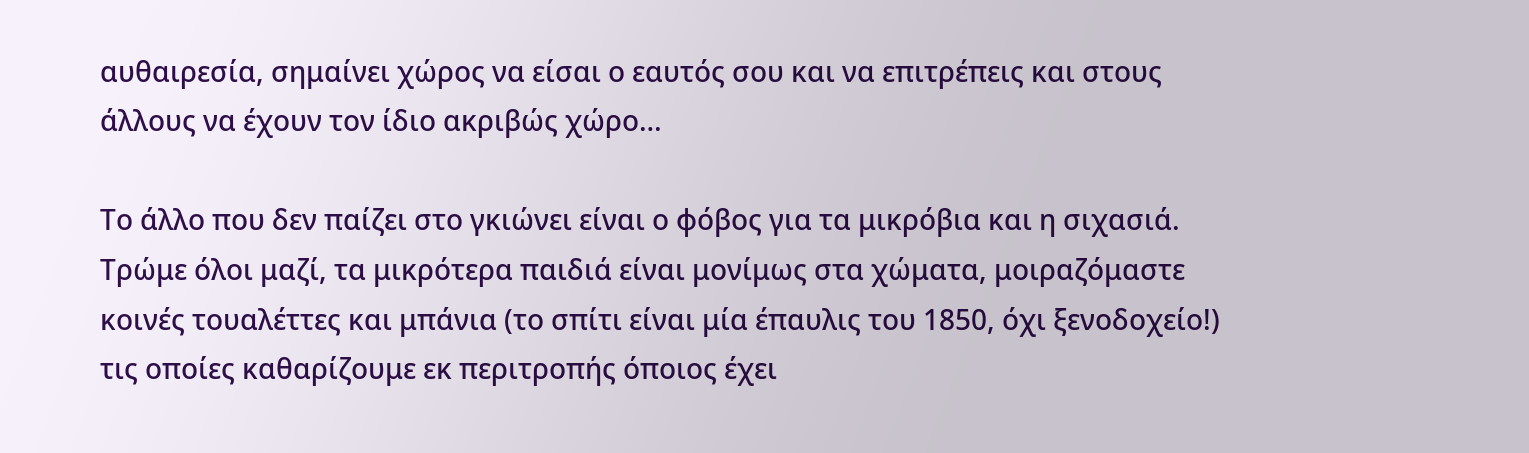αυθαιρεσία, σημαίνει χώρος να είσαι ο εαυτός σου και να επιτρέπεις και στους άλλους να έχουν τον ίδιο ακριβώς χώρο…

Το άλλο που δεν παίζει στο γκιώνει είναι ο φόβος για τα μικρόβια και η σιχασιά. Τρώμε όλοι μαζί, τα μικρότερα παιδιά είναι μονίμως στα χώματα, μοιραζόμαστε κοινές τουαλέττες και μπάνια (το σπίτι είναι μία έπαυλις του 1850, όχι ξενοδοχείο!) τις οποίες καθαρίζουμε εκ περιτροπής όποιος έχει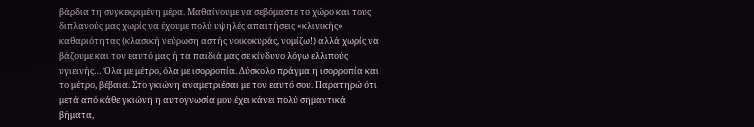βάρδια τη συγκεκριμένη μέρα. Μαθαίνουμε να σεβόμαστε το χώρο και τους διπλανούς μας χωρίς να έχουμε πολύ υψηλές απαιτήσεις «κλινικής» καθαριότητας (κλασική νεύρωση αστής νοικοκυράς, νομίζω!) αλλά χωρίς να βάζουμε και τον εαυτό μας ή τα παιδιά μας σε κίνδυνο λόγω ελλιπούς υγιεινής… Όλα με μέτρο, όλα με ισορροπία. Δύσκολο πράγμα η ισορροπία και το μέτρο, βέβαια. Στο γκιώνη αναμετριέσαι με τον εαυτό σου. Παρατηρώ ότι μετά από κάθε γκιώνη η αυτογνωσία μου έχει κάνει πολύ σημαντικά βήματα,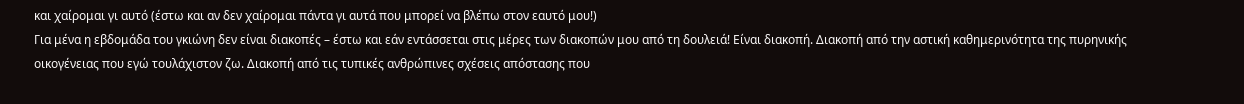και χαίρομαι γι αυτό (έστω και αν δεν χαίρομαι πάντα γι αυτά που μπορεί να βλέπω στον εαυτό μου!)
Για μένα η εβδομάδα του γκιώνη δεν είναι διακοπές – έστω και εάν εντάσσεται στις μέρες των διακοπών μου από τη δουλειά! Είναι διακοπή. Διακοπή από την αστική καθημερινότητα της πυρηνικής οικογένειας που εγώ τουλάχιστον ζω. Διακοπή από τις τυπικές ανθρώπινες σχέσεις απόστασης που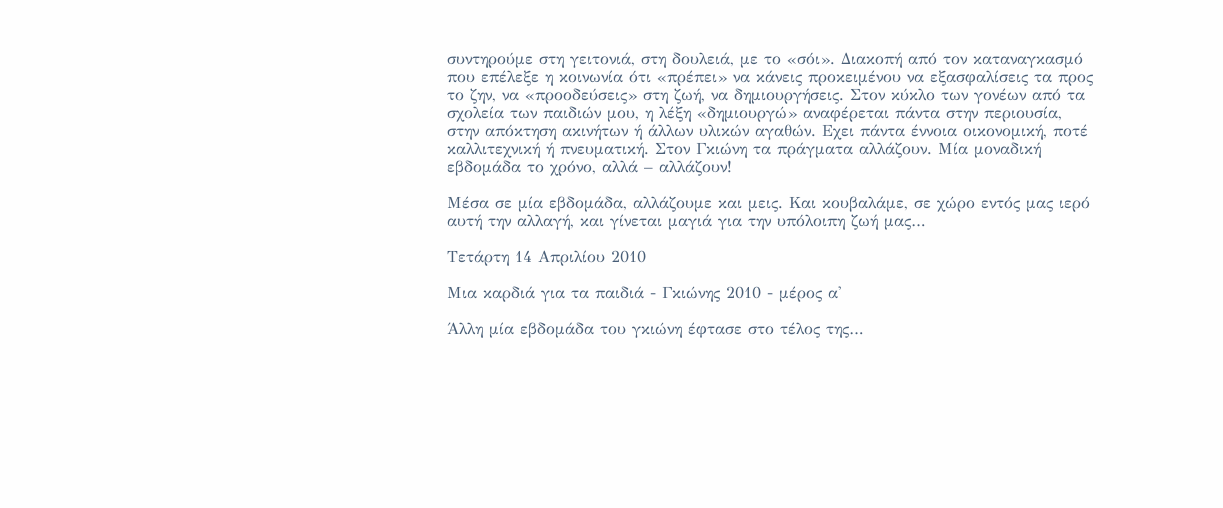συντηρούμε στη γειτονιά, στη δουλειά, με το «σόι». Διακοπή από τον καταναγκασμό που επέλεξε η κοινωνία ότι «πρέπει» να κάνεις προκειμένου να εξασφαλίσεις τα προς το ζην, να «προοδεύσεις» στη ζωή, να δημιουργήσεις. Στον κύκλο των γονέων από τα σχολεία των παιδιών μου, η λέξη «δημιουργώ» αναφέρεται πάντα στην περιουσία, στην απόκτηση ακινήτων ή άλλων υλικών αγαθών. Εχει πάντα έννοια οικονομική, ποτέ καλλιτεχνική ή πνευματική. Στον Γκιώνη τα πράγματα αλλάζουν. Μία μοναδική εβδομάδα το χρόνο, αλλά – αλλάζουν!

Μέσα σε μία εβδομάδα, αλλάζουμε και μεις. Και κουβαλάμε, σε χώρο εντός μας ιερό αυτή την αλλαγή, και γίνεται μαγιά για την υπόλοιπη ζωή μας…

Τετάρτη 14 Απριλίου 2010

Μια καρδιά για τα παιδιά - Γκιώνης 2010 - μέρος α'

Άλλη μία εβδομάδα του γκιώνη έφτασε στο τέλος της…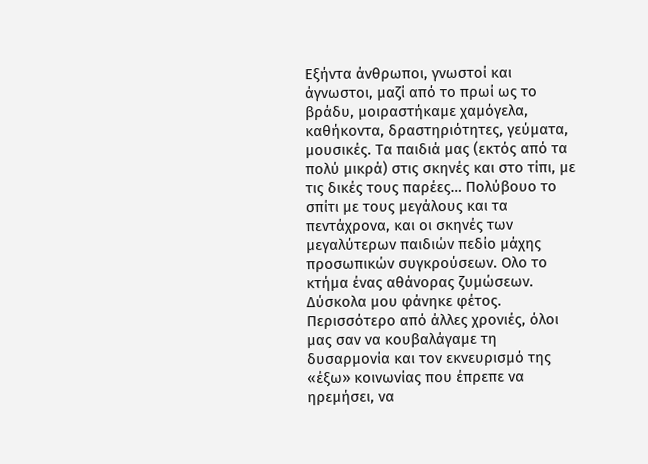Εξήντα άνθρωποι, γνωστοί και άγνωστοι, μαζί από το πρωί ως το βράδυ, μοιραστήκαμε χαμόγελα, καθήκοντα, δραστηριότητες, γεύματα, μουσικές. Τα παιδιά μας (εκτός από τα πολύ μικρά) στις σκηνές και στο τίπι, με τις δικές τους παρέες… Πολύβουο το σπίτι με τους μεγάλους και τα πεντάχρονα, και οι σκηνές των μεγαλύτερων παιδιών πεδίο μάχης προσωπικών συγκρούσεων. Ολο το κτήμα ένας αθάνορας ζυμώσεων. Δύσκολα μου φάνηκε φέτος. Περισσότερο από άλλες χρονιές, όλοι μας σαν να κουβαλάγαμε τη δυσαρμονία και τον εκνευρισμό της «έξω» κοινωνίας που έπρεπε να ηρεμήσει, να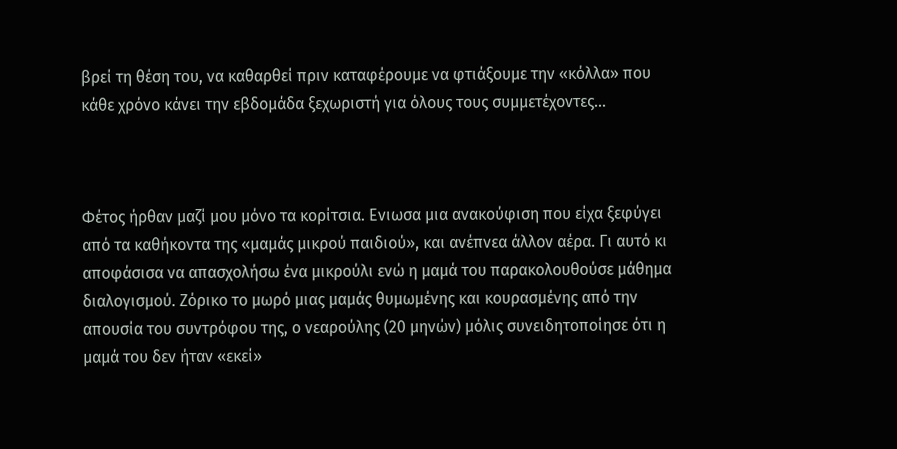βρεί τη θέση του, να καθαρθεί πριν καταφέρουμε να φτιάξουμε την «κόλλα» που κάθε χρόνο κάνει την εβδομάδα ξεχωριστή για όλους τους συμμετέχοντες…



Φέτος ήρθαν μαζί μου μόνο τα κορίτσια. Ενιωσα μια ανακούφιση που είχα ξεφύγει από τα καθήκοντα της «μαμάς μικρού παιδιού», και ανέπνεα άλλον αέρα. Γι αυτό κι αποφάσισα να απασχολήσω ένα μικρούλι ενώ η μαμά του παρακολουθούσε μάθημα διαλογισμού. Ζόρικο το μωρό μιας μαμάς θυμωμένης και κουρασμένης από την απουσία του συντρόφου της, ο νεαρούλης (20 μηνών) μόλις συνειδητοποίησε ότι η μαμά του δεν ήταν «εκεί»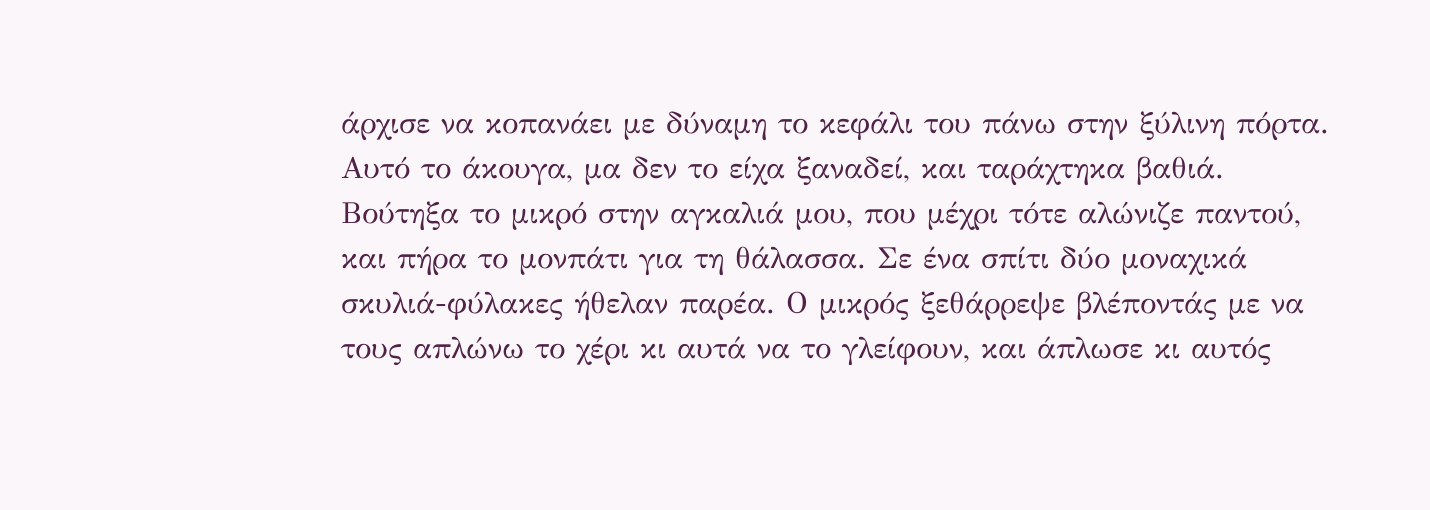άρχισε να κοπανάει με δύναμη το κεφάλι του πάνω στην ξύλινη πόρτα. Αυτό το άκουγα, μα δεν το είχα ξαναδεί, και ταράχτηκα βαθιά. Βούτηξα το μικρό στην αγκαλιά μου, που μέχρι τότε αλώνιζε παντού, και πήρα το μονπάτι για τη θάλασσα. Σε ένα σπίτι δύο μοναχικά σκυλιά-φύλακες ήθελαν παρέα. Ο μικρός ξεθάρρεψε βλέποντάς με να τους απλώνω το χέρι κι αυτά να το γλείφουν, και άπλωσε κι αυτός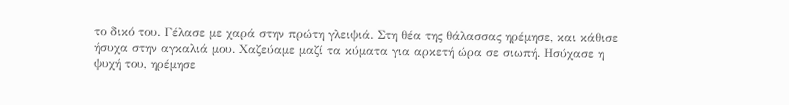το δικό του. Γέλασε με χαρά στην πρώτη γλειψιά. Στη θέα της θάλασσας ηρέμησε, και κάθισε ήσυχα στην αγκαλιά μου. Χαζεύαμε μαζί τα κύματα για αρκετή ώρα σε σιωπή. Ησύχασε η ψυχή του, ηρέμησε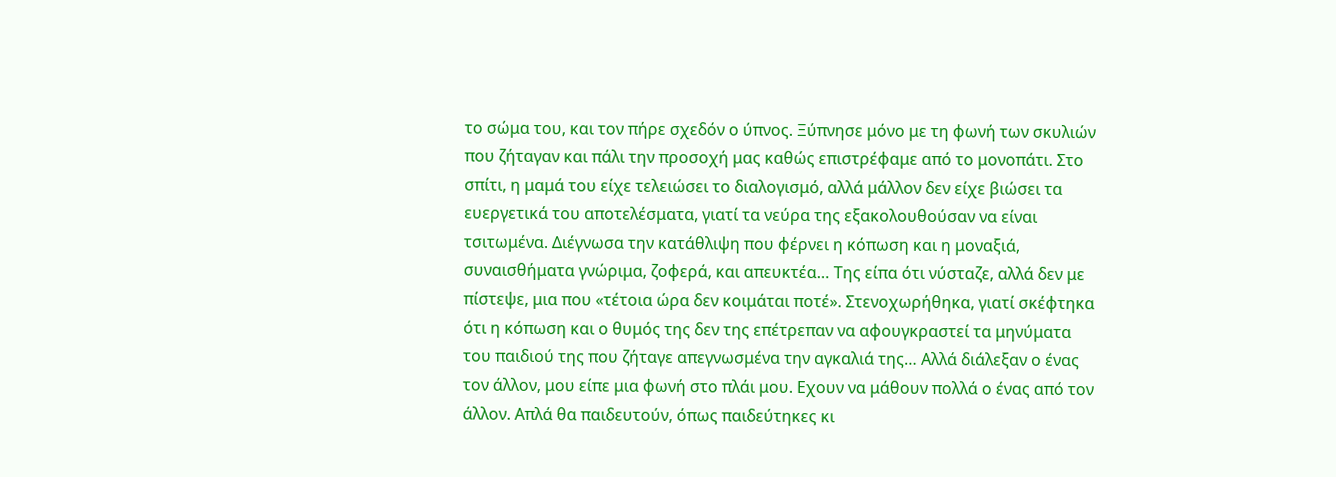το σώμα του, και τον πήρε σχεδόν ο ύπνος. Ξύπνησε μόνο με τη φωνή των σκυλιών που ζήταγαν και πάλι την προσοχή μας καθώς επιστρέφαμε από το μονοπάτι. Στο σπίτι, η μαμά του είχε τελειώσει το διαλογισμό, αλλά μάλλον δεν είχε βιώσει τα ευεργετικά του αποτελέσματα, γιατί τα νεύρα της εξακολουθούσαν να είναι τσιτωμένα. Διέγνωσα την κατάθλιψη που φέρνει η κόπωση και η μοναξιά, συναισθήματα γνώριμα, ζοφερά, και απευκτέα… Της είπα ότι νύσταζε, αλλά δεν με πίστεψε, μια που «τέτοια ώρα δεν κοιμάται ποτέ». Στενοχωρήθηκα, γιατί σκέφτηκα ότι η κόπωση και ο θυμός της δεν της επέτρεπαν να αφουγκραστεί τα μηνύματα του παιδιού της που ζήταγε απεγνωσμένα την αγκαλιά της… Αλλά διάλεξαν ο ένας τον άλλον, μου είπε μια φωνή στο πλάι μου. Εχουν να μάθουν πολλά ο ένας από τον άλλον. Απλά θα παιδευτούν, όπως παιδεύτηκες κι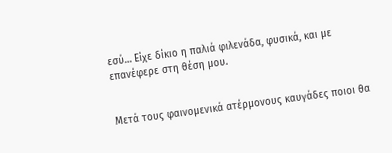εσύ… Είχε δίκιο η παλιά φιλενάδα, φυσικά, και με επανέφερε στη θέση μου.


Μετά τους φαινομενικά ατέρμονους καυγάδες ποιοι θα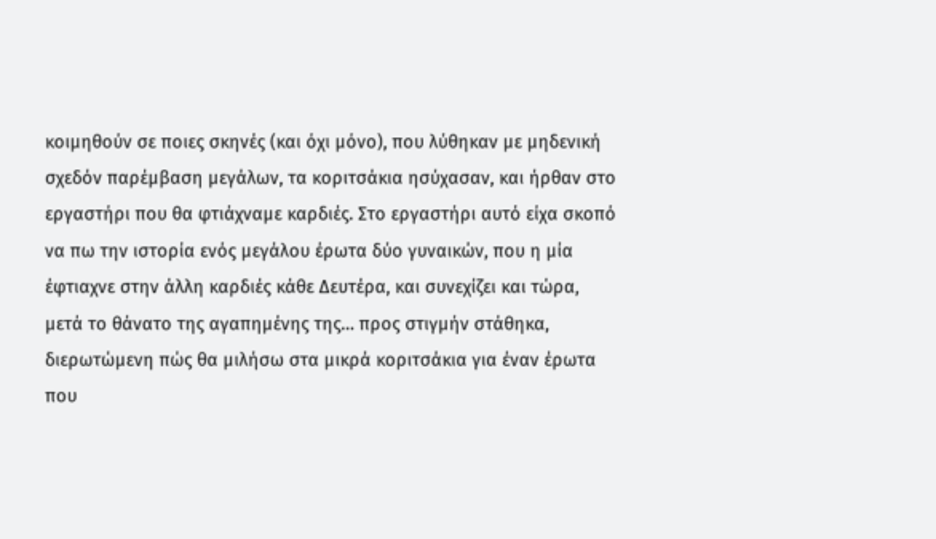κοιμηθούν σε ποιες σκηνές (και όχι μόνο), που λύθηκαν με μηδενική σχεδόν παρέμβαση μεγάλων, τα κοριτσάκια ησύχασαν, και ήρθαν στο εργαστήρι που θα φτιάχναμε καρδιές. Στο εργαστήρι αυτό είχα σκοπό να πω την ιστορία ενός μεγάλου έρωτα δύο γυναικών, που η μία έφτιαχνε στην άλλη καρδιές κάθε Δευτέρα, και συνεχίζει και τώρα, μετά το θάνατο της αγαπημένης της… προς στιγμήν στάθηκα, διερωτώμενη πώς θα μιλήσω στα μικρά κοριτσάκια για έναν έρωτα που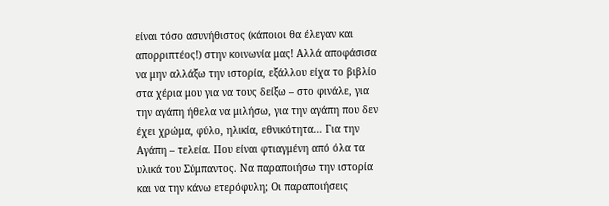είναι τόσο ασυνήθιστος (κάποιοι θα έλεγαν και απορριπτέος!) στην κοινωνία μας! Αλλά αποφάσισα να μην αλλάξω την ιστορία, εξάλλου είχα το βιβλίο στα χέρια μου για να τους δείξω – στο φινάλε, για την αγάπη ήθελα να μιλήσω, για την αγάπη που δεν έχει χρώμα, φύλο, ηλικία, εθνικότητα… Για την Αγάπη – τελεία. Που είναι φτιαγμένη από όλα τα υλικά του Σύμπαντος. Να παραποιήσω την ιστορία και να την κάνω ετερόφυλη; Οι παραποιήσεις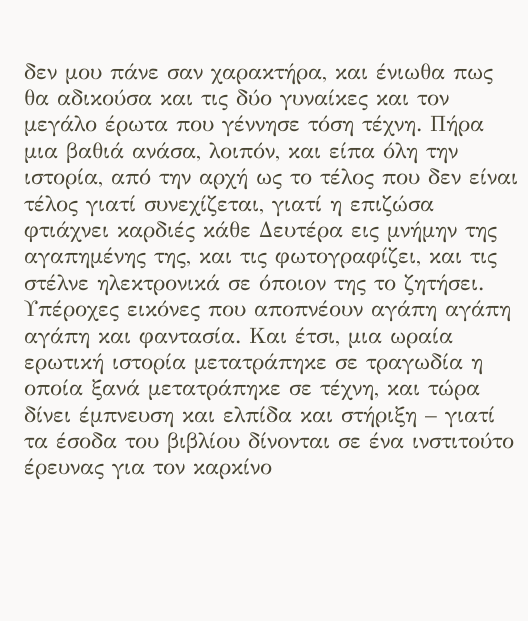δεν μου πάνε σαν χαρακτήρα, και ένιωθα πως θα αδικούσα και τις δύο γυναίκες και τον μεγάλο έρωτα που γέννησε τόση τέχνη. Πήρα μια βαθιά ανάσα, λοιπόν, και είπα όλη την ιστορία, από την αρχή ως το τέλος που δεν είναι τέλος γιατί συνεχίζεται, γιατί η επιζώσα φτιάχνει καρδιές κάθε Δευτέρα εις μνήμην της αγαπημένης της, και τις φωτογραφίζει, και τις στέλνε ηλεκτρονικά σε όποιον της το ζητήσει. Υπέροχες εικόνες που αποπνέουν αγάπη αγάπη αγάπη και φαντασία. Και έτσι, μια ωραία ερωτική ιστορία μετατράπηκε σε τραγωδία η οποία ξανά μετατράπηκε σε τέχνη, και τώρα δίνει έμπνευση και ελπίδα και στήριξη – γιατί τα έσοδα του βιβλίου δίνονται σε ένα ινστιτούτο έρευνας για τον καρκίνο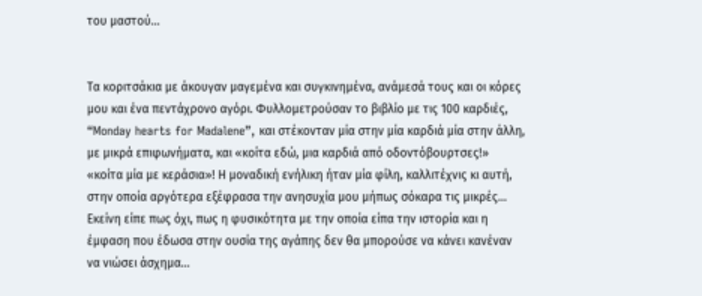του μαστού…


Τα κοριτσάκια με άκουγαν μαγεμένα και συγκινημένα, ανάμεσά τους και οι κόρες μου και ένα πεντάχρονο αγόρι. Φυλλομετρούσαν το βιβλίο με τις 100 καρδιές, “Monday hearts for Madalene”, και στέκονταν μία στην μία καρδιά μία στην άλλη, με μικρά επιφωνήματα, και «κοίτα εδώ, μια καρδιά από οδοντόβουρτσες!» «κοίτα μία με κεράσια»! Η μοναδική ενήλικη ήταν μία φίλη, καλλιτέχνις κι αυτή, στην οποία αργότερα εξέφρασα την ανησυχία μου μήπως σόκαρα τις μικρές… Εκείνη είπε πως όχι, πως η φυσικότητα με την οποία είπα την ιστορία και η έμφαση που έδωσα στην ουσία της αγάπης δεν θα μπορούσε να κάνει κανέναν να νιώσει άσχημα…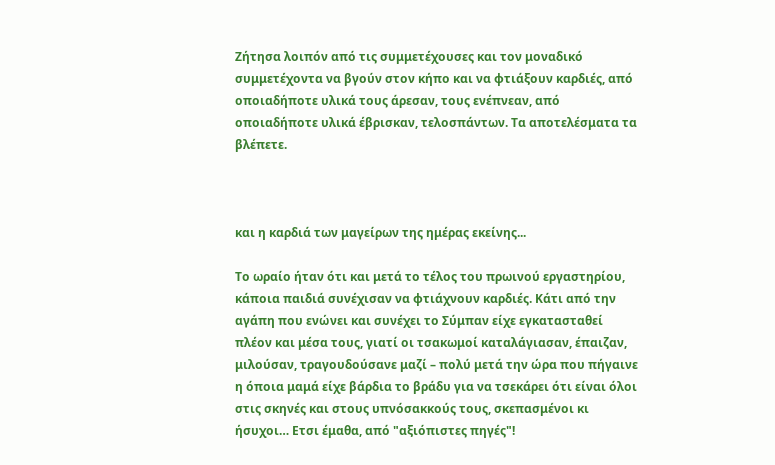Ζήτησα λοιπόν από τις συμμετέχουσες και τον μοναδικό συμμετέχοντα να βγούν στον κήπο και να φτιάξουν καρδιές, από οποιαδήποτε υλικά τους άρεσαν, τους ενέπνεαν, από οποιαδήποτε υλικά έβρισκαν, τελοσπάντων. Τα αποτελέσματα τα βλέπετε.



και η καρδιά των μαγείρων της ημέρας εκείνης...

Το ωραίο ήταν ότι και μετά το τέλος του πρωινού εργαστηρίου, κάποια παιδιά συνέχισαν να φτιάχνουν καρδιές. Κάτι από την αγάπη που ενώνει και συνέχει το Σύμπαν είχε εγκατασταθεί πλέον και μέσα τους, γιατί οι τσακωμοί καταλάγιασαν, έπαιζαν, μιλούσαν, τραγουδούσανε μαζί – πολύ μετά την ώρα που πήγαινε η όποια μαμά είχε βάρδια το βράδυ για να τσεκάρει ότι είναι όλοι στις σκηνές και στους υπνόσακκούς τους, σκεπασμένοι κι ήσυχοι… Ετσι έμαθα, από "αξιόπιστες πηγές"!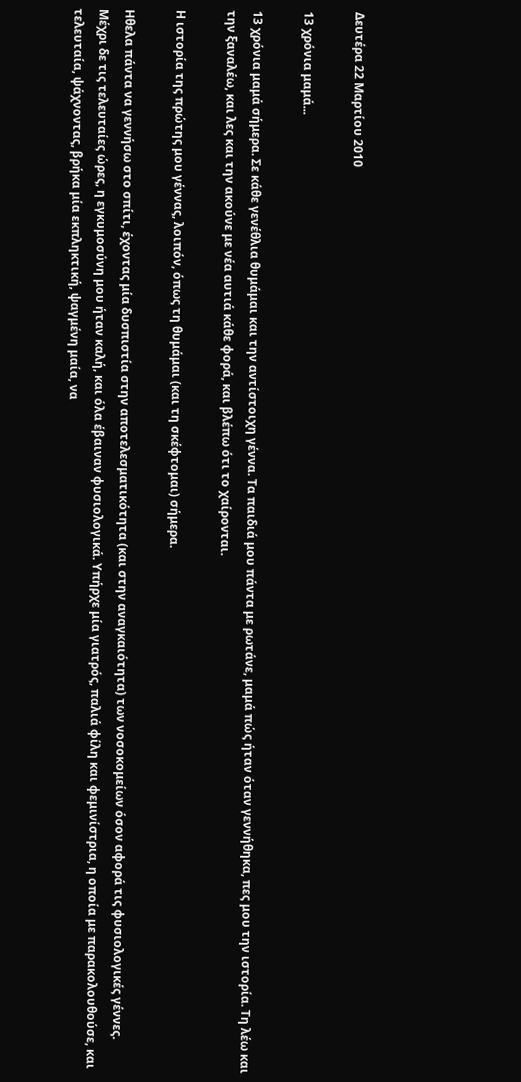Δευτέρα 22 Μαρτίου 2010

13 χρόνια μαμά...

13 χρόνια μαμά σήμερα. Σε κάθε γενέθλια θυμάμαι και την αντίστοιχη γέννα. Τα παιδιά μου πάντα με ρωτάνε, μαμά πώς ήταν όταν γεννήθηκα, πες μου την ιστορία. Τη λέω και την ξαναλέω, και λες και την ακούνε με νέα αυτιά κάθε φορά, και βλέπω ότι το χαίρονται.

Η ιστορία της πρώτης μου γέννας, λοιπόν, όπως τη θυμάμαι (και τη σκέφτομαι) σήμερα.

Ηθελα πάντα να γεννήσω στο σπίτι, έχοντας μία δυσπιστία στην αποτελεσματικότητα (και στην αναγκαιότητα) των νοσοκομείων όσον αφορά τις φυσιολογικές γέννες. Μέχρι δε τις τελευταίες ώρες, η εγκυμοσύνη μου ήταν καλή, και όλα έβαιναν φυσιολογικά. Υπήρχε μία γιατρός, παλιά φίλη και φεμινίστρια, η οποία με παρακολουθούσε, και τελευταία, ψάχνοντας, βρήκα μία εκπληκτική, ψαγμένη μαία, να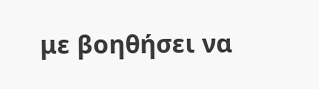με βοηθήσει να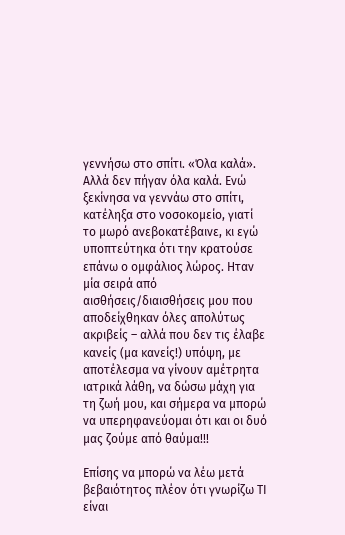γεννήσω στο σπίτι. «Όλα καλά». Αλλά δεν πήγαν όλα καλά. Ενώ ξεκίνησα να γεννάω στο σπίτι, κατέληξα στο νοσοκομείο, γιατί το μωρό ανεβοκατέβαινε, κι εγώ υποπτεύτηκα ότι την κρατούσε επάνω ο ομφάλιος λώρος. Ηταν μία σειρά από αισθήσεις/διαισθήσεις μου που αποδείχθηκαν όλες απολύτως ακριβείς – αλλά που δεν τις έλαβε κανείς (μα κανείς!) υπόψη, με αποτέλεσμα να γίνουν αμέτρητα ιατρικά λάθη, να δώσω μάχη για τη ζωή μου, και σήμερα να μπορώ να υπερηφανεύομαι ότι και οι δυό μας ζούμε από θαύμα!!!

Επίσης να μπορώ να λέω μετά βεβαιότητος πλέον ότι γνωρίζω ΤΙ είναι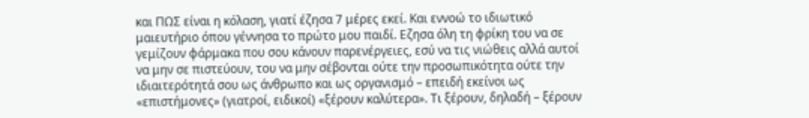και ΠΩΣ είναι η κόλαση, γιατί έζησα 7 μέρες εκεί. Και εννοώ το ιδιωτικό μαιευτήριο όπου γέννησα το πρώτο μου παιδί. Εζησα όλη τη φρίκη του να σε γεμίζουν φάρμακα που σου κάνουν παρενέργειες, εσύ να τις νιώθεις αλλά αυτοί να μην σε πιστεύουν, του να μην σέβονται ούτε την προσωπικότητα ούτε την ιδιαιτερότητά σου ως άνθρωπο και ως οργανισμό – επειδή εκείνοι ως «επιστήμονες» (γιατροί, ειδικοί) «ξέρουν καλύτερα». Τι ξέρουν, δηλαδή – ξέρουν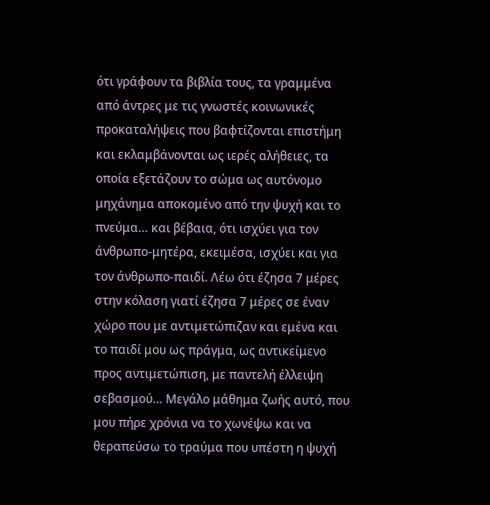ότι γράφουν τα βιβλία τους, τα γραμμένα από άντρες με τις γνωστές κοινωνικές προκαταλήψεις που βαφτίζονται επιστήμη και εκλαμβάνονται ως ιερές αλήθειες, τα οποία εξετάζουν το σώμα ως αυτόνομο μηχάνημα αποκομένο από την ψυχή και το πνεύμα… και βέβαια, ότι ισχύει για τον άνθρωπο-μητέρα, εκειμέσα, ισχύει και για τον άνθρωπο-παιδί. Λέω ότι έζησα 7 μέρες στην κόλαση γιατί έζησα 7 μέρες σε έναν χώρο που με αντιμετώπιζαν και εμένα και το παιδί μου ως πράγμα, ως αντικείμενο προς αντιμετώπιση, με παντελή έλλειψη σεβασμού… Μεγάλο μάθημα ζωής αυτό, που μου πήρε χρόνια να το χωνέψω και να θεραπεύσω το τραύμα που υπέστη η ψυχή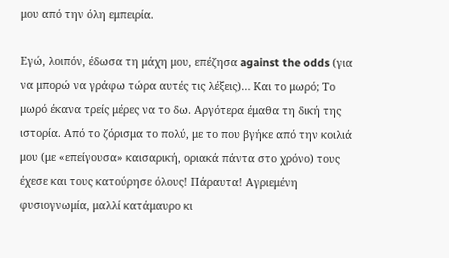μου από την όλη εμπειρία.

Εγώ, λοιπόν, έδωσα τη μάχη μου, επέζησα against the odds (για να μπορώ να γράφω τώρα αυτές τις λέξεις)… Και το μωρό; Το μωρό έκανα τρείς μέρες να το δω. Αργότερα έμαθα τη δική της ιστορία. Από το ζόρισμα το πολύ, με το που βγήκε από την κοιλιά μου (με «επείγουσα» καισαρική, οριακά πάντα στο χρόνο) τους έχεσε και τους κατούρησε όλους! Πάραυτα! Αγριεμένη φυσιογνωμία, μαλλί κατάμαυρο κι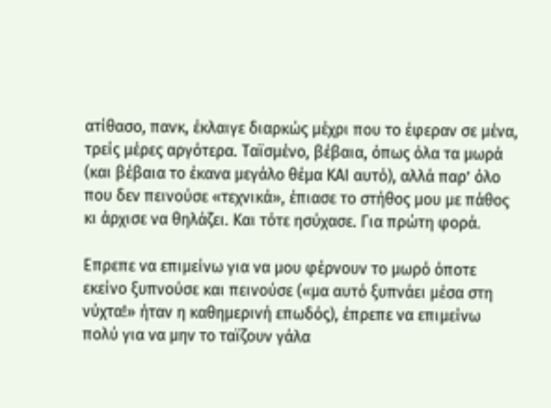ατίθασο, πανκ, έκλαιγε διαρκώς μέχρι που το έφεραν σε μένα, τρείς μέρες αργότερα. Ταϊσμένο, βέβαια, όπως όλα τα μωρά (και βέβαια το έκανα μεγάλο θέμα ΚΑΙ αυτό), αλλά παρ’ όλο που δεν πεινούσε «τεχνικά», έπιασε το στήθος μου με πάθος κι άρχισε να θηλάζει. Και τότε ησύχασε. Για πρώτη φορά.

Επρεπε να επιμείνω για να μου φέρνουν το μωρό όποτε εκείνο ξυπνούσε και πεινούσε («μα αυτό ξυπνάει μέσα στη νύχτα!» ήταν η καθημερινή επωδός), έπρεπε να επιμείνω πολύ για να μην το ταϊζουν γάλα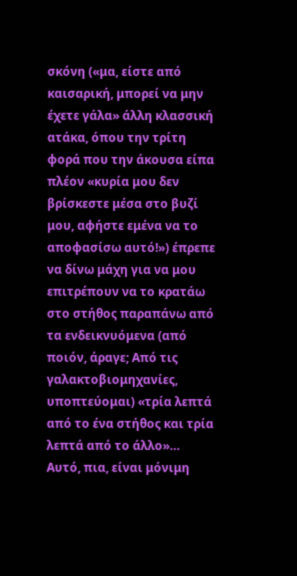σκόνη («μα, είστε από καισαρική, μπορεί να μην έχετε γάλα» άλλη κλασσική ατάκα, όπου την τρίτη φορά που την άκουσα είπα πλέον «κυρία μου δεν βρίσκεστε μέσα στο βυζί μου, αφήστε εμένα να το αποφασίσω αυτό!») έπρεπε να δίνω μάχη για να μου επιτρέπουν να το κρατάω στο στήθος παραπάνω από τα ενδεικνυόμενα (από ποιόν, άραγε; Από τις γαλακτοβιομηχανίες, υποπτεύομαι) «τρία λεπτά από το ένα στήθος και τρία λεπτά από το άλλο»… Αυτό, πια, είναι μόνιμη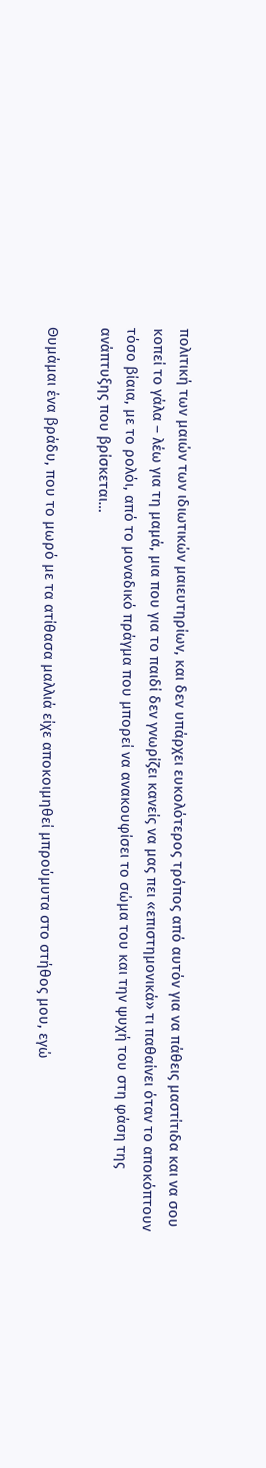πολιτική των μαιών των ιδιωτικών μαιευτηρίων, και δεν υπάρχει ευκολότερος τρόπος από αυτόν για να πάθεις μαστίτιδα και να σου κοπεί το γάλα – λέω για τη μαμά, μια που για το παιδί δεν γνωρίζει κανείς να μας πει «επιστημονικά» τι παθαίνει όταν το αποκόπτουν τόσο βίαια, με το ρολόι, από το μοναδικό πράγμα που μπορεί να ανακουφίσει το σώμα του και την ψυχή του στη φάση της ανάπτυξης που βρίσκεται…

Θυμάμαι ένα βράδυ, που το μωρό με τα ατίθασα μαλλιά είχε αποκοιμηθεί μπρούμυτα στο στήθος μου, εγώ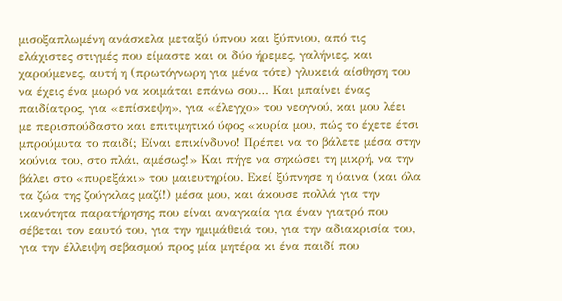μισοξαπλωμένη ανάσκελα μεταξύ ύπνου και ξύπνιου, από τις ελάχιστες στιγμές που είμαστε και οι δύο ήρεμες, γαλήνιες, και χαρούμενες, αυτή η (πρωτόγνωρη για μένα τότε) γλυκειά αίσθηση του να έχεις ένα μωρό να κοιμάται επάνω σου… Και μπαίνει ένας παιδίατρος, για «επίσκεψη», για «έλεγχο» του νεογνού, και μου λέει με περισπούδαστο και επιτιμητικό ύφος «κυρία μου, πώς το έχετε έτσι μπρούμυτα το παιδί; Είναι επικίνδυνο! Πρέπει να το βάλετε μέσα στην κούνια του, στο πλάι, αμέσως!» Και πήγε να σηκώσει τη μικρή, να την βάλει στο «πυρεξάκι» του μαιευτηρίου. Εκεί ξύπνησε η ύαινα (και όλα τα ζώα της ζούγκλας μαζί!) μέσα μου, και άκουσε πολλά για την ικανότητα παρατήρησης που είναι αναγκαία για έναν γιατρό που σέβεται τον εαυτό του, για την ημιμάθειά του, για την αδιακρισία του, για την έλλειψη σεβασμού προς μία μητέρα κι ένα παιδί που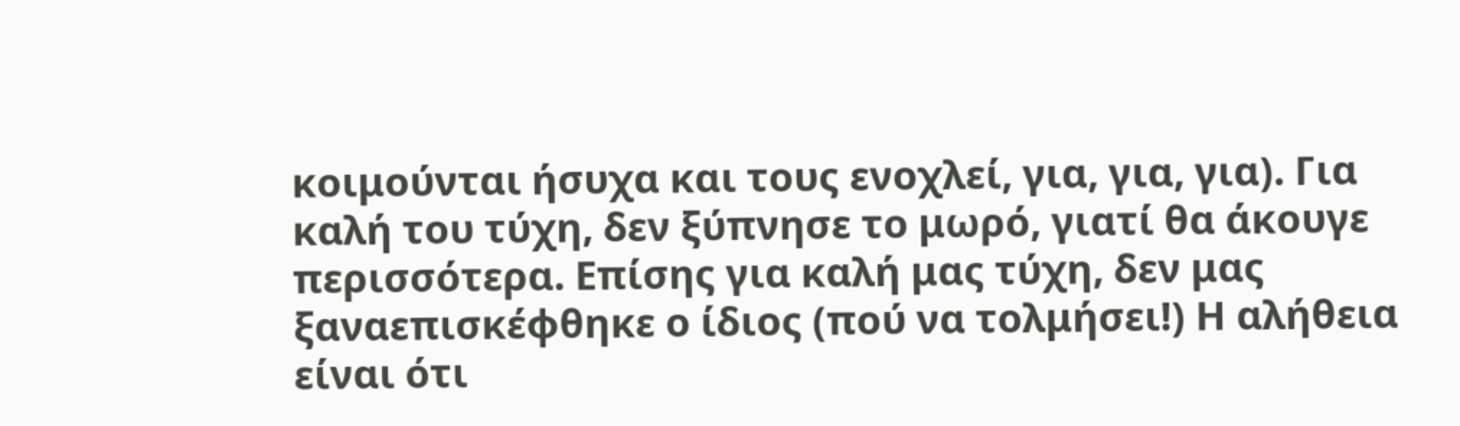κοιμούνται ήσυχα και τους ενοχλεί, για, για, για). Για καλή του τύχη, δεν ξύπνησε το μωρό, γιατί θα άκουγε περισσότερα. Επίσης για καλή μας τύχη, δεν μας ξαναεπισκέφθηκε ο ίδιος (πού να τολμήσει!) Η αλήθεια είναι ότι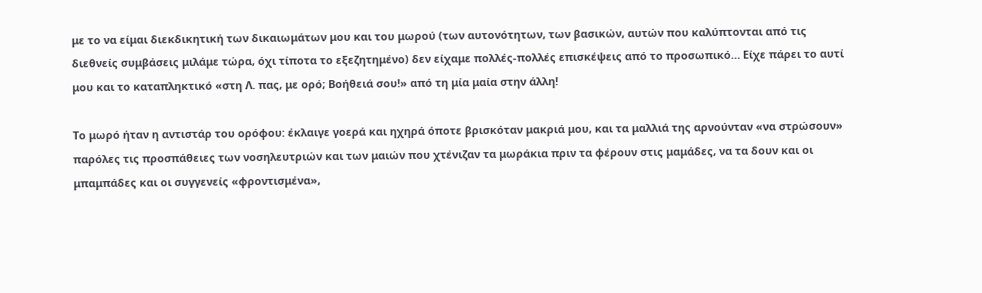με το να είμαι διεκδικητική των δικαιωμάτων μου και του μωρού (των αυτονότητων, των βασικών, αυτών που καλύπτονται από τις διεθνείς συμβάσεις μιλάμε τώρα, όχι τίποτα το εξεζητημένο) δεν είχαμε πολλές-πολλές επισκέψεις από το προσωπικό… Είχε πάρει το αυτί μου και το καταπληκτικό «στη Λ. πας, με ορό; Βοήθειά σου!» από τη μία μαία στην άλλη!

Το μωρό ήταν η αντιστάρ του ορόφου: έκλαιγε γοερά και ηχηρά όποτε βρισκόταν μακριά μου, και τα μαλλιά της αρνούνταν «να στρώσουν» παρόλες τις προσπάθειες των νοσηλευτριών και των μαιών που χτένιζαν τα μωράκια πριν τα φέρουν στις μαμάδες, να τα δουν και οι μπαμπάδες και οι συγγενείς «φροντισμένα»,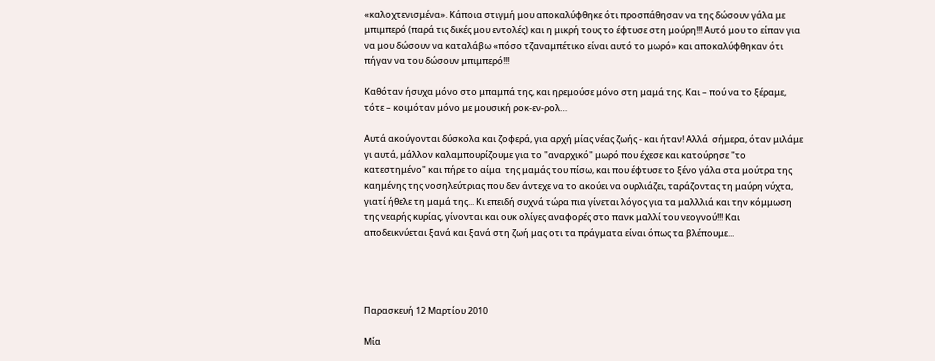«καλοχτενισμένα». Κάποια στιγμή μου αποκαλύφθηκε ότι προσπάθησαν να της δώσουν γάλα με μπιμπερό (παρά τις δικές μου εντολές) και η μικρή τους το έφτυσε στη μούρη!!! Αυτό μου το είπαν για να μου δώσουν να καταλάβω «πόσο τζαναμπέτικο είναι αυτό το μωρό» και αποκαλύφθηκαν ότι πήγαν να του δώσουν μπιμπερό!!!

Καθόταν ήσυχα μόνο στο μπαμπά της, και ηρεμούσε μόνο στη μαμά της. Και – πού να το ξέραμε, τότε – κοιμόταν μόνο με μουσική ροκ-εν-ρολ…

Αυτά ακούγονται δύσκολα και ζοφερά, για αρχή μίας νέας ζωής - και ήταν! Αλλά  σήμερα, όταν μιλάμε γι αυτά, μάλλον καλαμπουρίζουμε για το "αναρχικό" μωρό που έχεσε και κατούρησε "το κατεστημένο" και πήρε το αίμα  της μαμάς του πίσω, και που έφτυσε το ξένο γάλα στα μούτρα της καημένης της νοσηλεύτριας που δεν άντεχε να το ακούει να ουρλιάζει, ταράζοντας τη μαύρη νύχτα, γιατί ήθελε τη μαμά της... Κι επειδή συχνά τώρα πια γίνεται λόγος για τα μαλλλιά και την κόμμωση της νεαρής κυρίας, γίνονται και ουκ ολίγες αναφορές στο πανκ μαλλί του νεογνού!!! Και αποδεικνύεται ξανά και ξανά στη ζωή μας οτι τα πράγματα είναι όπως τα βλέπουμε...




Παρασκευή 12 Μαρτίου 2010

Μία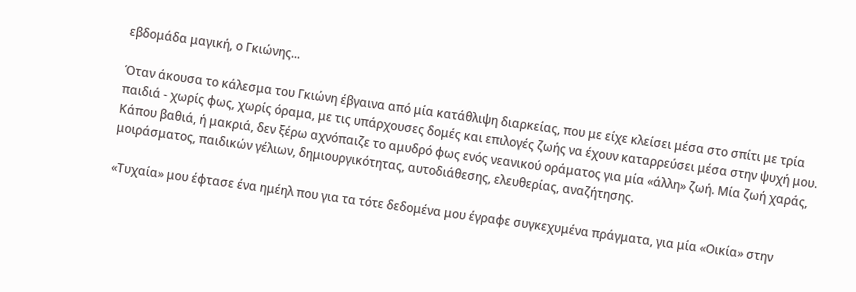εβδομάδα μαγική, ο Γκιώνης...

Όταν άκουσα το κάλεσμα του Γκιώνη έβγαινα από μία κατάθλιψη διαρκείας, που με είχε κλείσει μέσα στο σπίτι με τρία παιδιά - χωρίς φως, χωρίς όραμα, με τις υπάρχουσες δομές και επιλογές ζωής να έχουν καταρρεύσει μέσα στην ψυχή μου. Κάπου βαθιά, ή μακριά, δεν ξέρω αχνόπαιζε το αμυδρό φως ενός νεανικού οράματος για μία «άλλη» ζωή. Μία ζωή χαράς, μοιράσματος, παιδικών γέλιων, δημιουργικότητας, αυτοδιάθεσης, ελευθερίας, αναζήτησης.

«Τυχαία» μου έφτασε ένα ημέηλ που για τα τότε δεδομένα μου έγραφε συγκεχυμένα πράγματα, για μία «Οικία» στην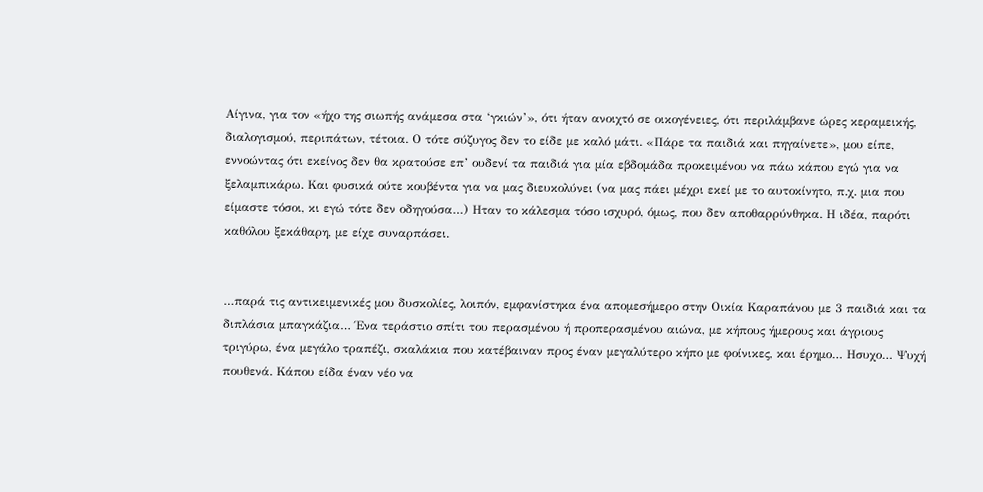Αίγινα, για τον «ήχο της σιωπής ανάμεσα στα ‘γκιών’», ότι ήταν ανοιχτό σε οικογένειες, ότι περιλάμβανε ώρες κεραμεικής, διαλογισμού, περιπάτων, τέτοια. Ο τότε σύζυγος δεν το είδε με καλό μάτι. «Πάρε τα παιδιά και πηγαίνετε», μου είπε, εννοώντας ότι εκείνος δεν θα κρατούσε επ’ ουδενί τα παιδιά για μία εβδομάδα προκειμένου να πάω κάπου εγώ για να ξελαμπικάρω. Και φυσικά ούτε κουβέντα για να μας διευκολύνει (να μας πάει μέχρι εκεί με το αυτοκίνητο, π.χ. μια που είμαστε τόσοι, κι εγώ τότε δεν οδηγούσα…) Ηταν το κάλεσμα τόσο ισχυρό, όμως, που δεν αποθαρρύνθηκα. Η ιδέα, παρότι καθόλου ξεκάθαρη, με είχε συναρπάσει.


…παρά τις αντικειμενικές μου δυσκολίες, λοιπόν, εμφανίστηκα ένα απομεσήμερο στην Οικία Καραπάνου με 3 παιδιά και τα διπλάσια μπαγκάζια… Ένα τεράστιο σπίτι του περασμένου ή προπερασμένου αιώνα, με κήπους ήμερους και άγριους τριγύρω, ένα μεγάλο τραπέζι, σκαλάκια που κατέβαιναν προς έναν μεγαλύτερο κήπο με φοίνικες, και έρημο… Ησυχο… Ψυχή πουθενά. Κάπου είδα έναν νέο να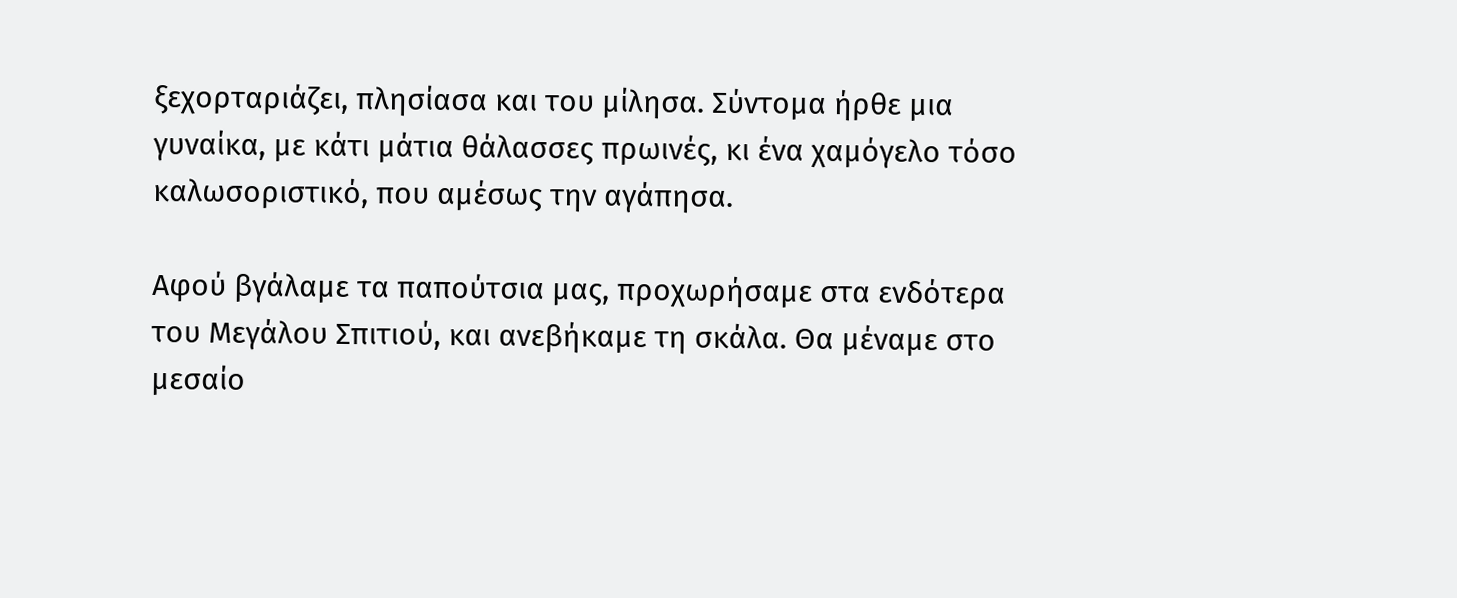ξεχορταριάζει, πλησίασα και του μίλησα. Σύντομα ήρθε μια γυναίκα, με κάτι μάτια θάλασσες πρωινές, κι ένα χαμόγελο τόσο καλωσοριστικό, που αμέσως την αγάπησα.

Αφού βγάλαμε τα παπούτσια μας, προχωρήσαμε στα ενδότερα του Μεγάλου Σπιτιού, και ανεβήκαμε τη σκάλα. Θα μέναμε στο μεσαίο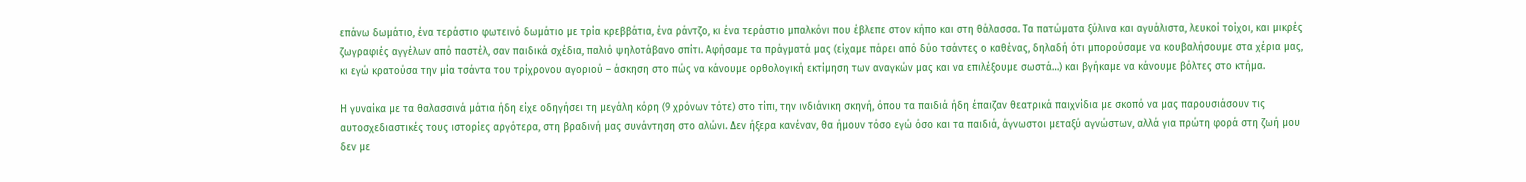επάνω δωμάτιο, ένα τεράστιο φωτεινό δωμάτιο με τρία κρεββάτια, ένα ράντζο, κι ένα τεράστιο μπαλκόνι που έβλεπε στον κήπο και στη θάλασσα. Τα πατώματα ξύλινα και αγυάλιστα, λευκοί τοίχοι, και μικρές ζωγραφιές αγγέλων από παστέλ, σαν παιδικά σχέδια, παλιό ψηλοτάβανο σπίτι. Αφήσαμε τα πράγματά μας (είχαμε πάρει από δύο τσάντες ο καθένας, δηλαδή ότι μπορούσαμε να κουβαλήσουμε στα χέρια μας, κι εγώ κρατούσα την μία τσάντα του τρίχρονου αγοριού – άσκηση στο πώς να κάνουμε ορθολογική εκτίμηση των αναγκών μας και να επιλέξουμε σωστά…) και βγήκαμε να κάνουμε βόλτες στο κτήμα.

Η γυναίκα με τα θαλασσινά μάτια ήδη είχε οδηγήσει τη μεγάλη κόρη (9 χρόνων τότε) στο τίπι, την ινδιάνικη σκηνή, όπου τα παιδιά ήδη έπαιζαν θεατρικά παιχνίδια με σκοπό να μας παρουσιάσουν τις αυτοσχεδιαστικές τους ιστορίες αργότερα, στη βραδινή μας συνάντηση στο αλώνι. Δεν ήξερα κανέναν, θα ήμουν τόσο εγώ όσο και τα παιδιά, άγνωστοι μεταξύ αγνώστων, αλλά για πρώτη φορά στη ζωή μου δεν με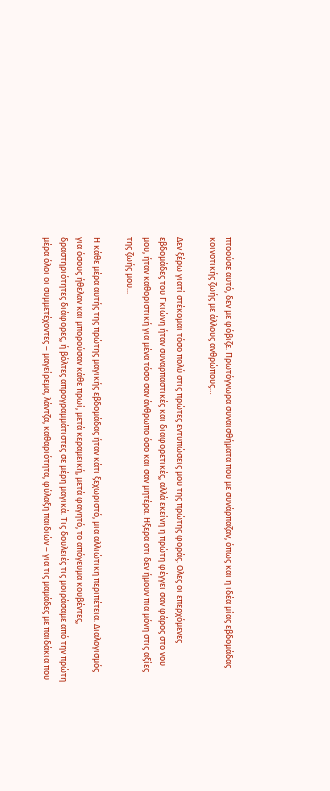πτοούσε αυτό, δεν με φόβιζε. Πρωτόγνωρα συναισθήματα που με συνάρπαζαν, όπως και η ιδέα μίας εβδομάδας κοινοτικής ζωής με άλλους ανθρώπους…

Δεν ξέρω γιατί στέκομαι τόσο πολύ στις πρώτες εντυπώσεις μου της πρώτης φοράς. Ολες οι επερχόμενες εβδομάδες του Γκιώνη ήταν συναρπαστικές και διαφορετικές, αλλά εκείνη η πρώτη φέγγει σαν φάρος στο νου μου, ήταν καθοριστική για μένα τόσο σαν άνθρωπο όσο και σαν μητέρα. Ηξερα οτι δεν ήμουν πια μόνη στις αξίες της ζωής μου...

Η κάθε μέρα αυτής της πρώτης μαγικής εβδομάδας ήταν κάτι ξεχωριστό, μια αλλιώτικη περιπέτεια. Διαλογισμός για όσους ήθελαν και μπορούσαν κάθε πρωί, μετά κεραμεική, μετά φαγητό, το απόγευμα κουβέντες, δραστηριότητες διάφορες, ή βόλτες απρογραμμάτιστες σε μέρη μαγικά. Τις δουλειές τις μοιράσαμε από την πρώτη μέρα όλοι οι συμμετέχοντες – μαγείρεμα, λάντζα, καθαριότητα, φύλαξη παιδιών – για τις μαμάδες με παιδάκια που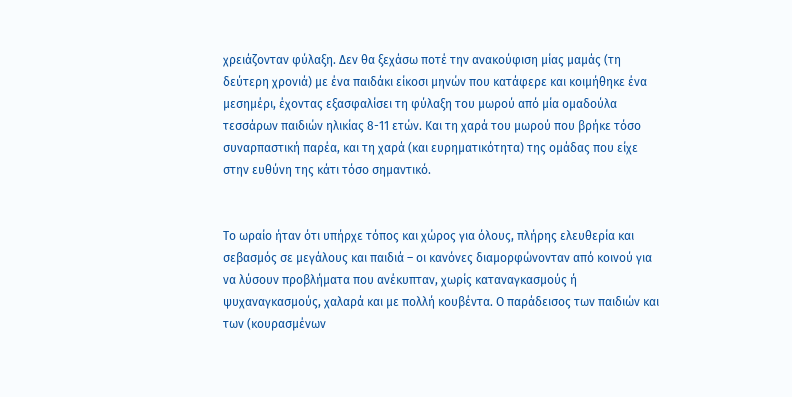χρειάζονταν φύλαξη. Δεν θα ξεχάσω ποτέ την ανακούφιση μίας μαμάς (τη δεύτερη χρονιά) με ένα παιδάκι είκοσι μηνών που κατάφερε και κοιμήθηκε ένα μεσημέρι, έχοντας εξασφαλίσει τη φύλαξη του μωρού από μία ομαδούλα τεσσάρων παιδιών ηλικίας 8-11 ετών. Και τη χαρά του μωρού που βρήκε τόσο συναρπαστική παρέα, και τη χαρά (και ευρηματικότητα) της ομάδας που είχε στην ευθύνη της κάτι τόσο σημαντικό.


Το ωραίο ήταν ότι υπήρχε τόπος και χώρος για όλους, πλήρης ελευθερία και σεβασμός σε μεγάλους και παιδιά – οι κανόνες διαμορφώνονταν από κοινού για να λύσουν προβλήματα που ανέκυπταν, χωρίς καταναγκασμούς ή ψυχαναγκασμούς, χαλαρά και με πολλή κουβέντα. Ο παράδεισος των παιδιών και των (κουρασμένων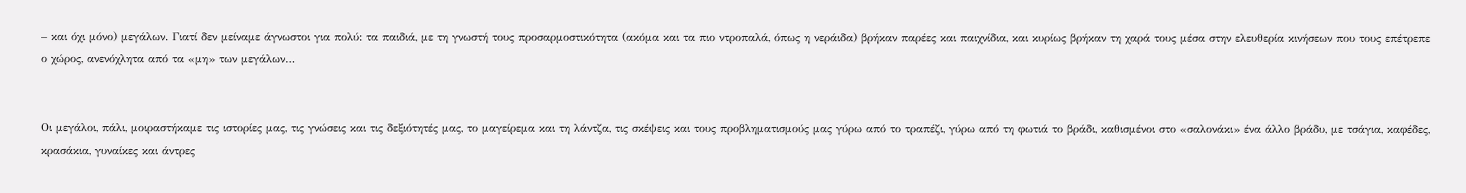– και όχι μόνο) μεγάλων. Γιατί δεν μείναμε άγνωστοι για πολύ: τα παιδιά, με τη γνωστή τους προσαρμοστικότητα (ακόμα και τα πιο ντροπαλά, όπως η νεράιδα) βρήκαν παρέες και παιχνίδια, και κυρίως βρήκαν τη χαρά τους μέσα στην ελευθερία κινήσεων που τους επέτρεπε ο χώρος, ανενόχλητα από τα «μη» των μεγάλων…


Οι μεγάλοι, πάλι, μοιραστήκαμε τις ιστορίες μας, τις γνώσεις και τις δεξιότητές μας, το μαγείρεμα και τη λάντζα, τις σκέψεις και τους προβληματισμούς μας γύρω από το τραπέζι, γύρω από τη φωτιά το βράδι, καθισμένοι στο «σαλονάκι» ένα άλλο βράδυ, με τσάγια, καφέδες, κρασάκια, γυναίκες και άντρες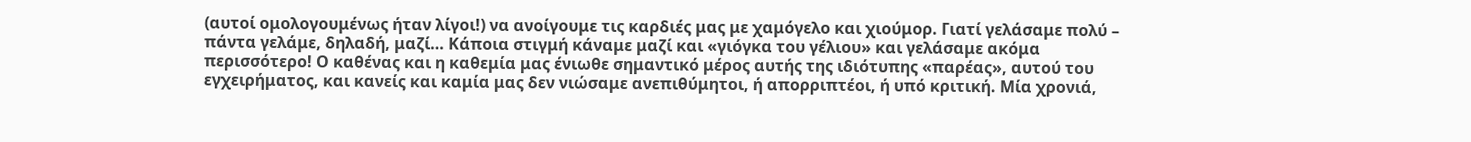(αυτοί ομολογουμένως ήταν λίγοι!) να ανοίγουμε τις καρδιές μας με χαμόγελο και χιούμορ. Γιατί γελάσαμε πολύ – πάντα γελάμε, δηλαδή, μαζί… Κάποια στιγμή κάναμε μαζί και «γιόγκα του γέλιου» και γελάσαμε ακόμα περισσότερο! Ο καθένας και η καθεμία μας ένιωθε σημαντικό μέρος αυτής της ιδιότυπης «παρέας», αυτού του εγχειρήματος, και κανείς και καμία μας δεν νιώσαμε ανεπιθύμητοι, ή απορριπτέοι, ή υπό κριτική. Μία χρονιά,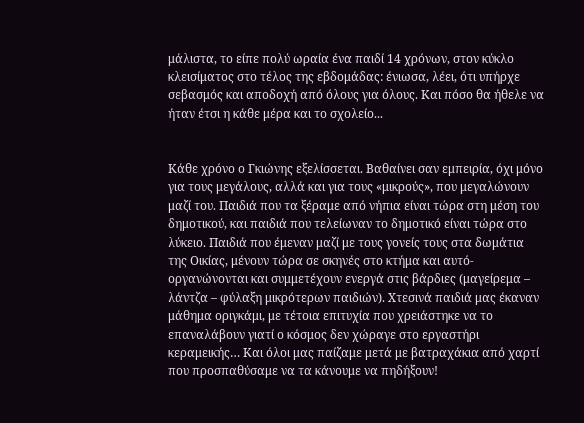μάλιστα, το είπε πολύ ωραία ένα παιδί 14 χρόνων, στον κύκλο κλεισίματος στο τέλος της εβδομάδας: ένιωσα, λέει, ότι υπήρχε σεβασμός και αποδοχή από όλους για όλους. Και πόσο θα ήθελε να ήταν έτσι η κάθε μέρα και το σχολείο...


Κάθε χρόνο ο Γκιώνης εξελίσσεται. Βαθαίνει σαν εμπειρία, όχι μόνο για τους μεγάλους, αλλά και για τους «μικρούς», που μεγαλώνουν μαζί του. Παιδιά που τα ξέραμε από νήπια είναι τώρα στη μέση του δημοτικού, και παιδιά που τελείωναν το δημοτικό είναι τώρα στο λύκειο. Παιδιά που έμεναν μαζί με τους γονείς τους στα δωμάτια της Οικίας, μένουν τώρα σε σκηνές στο κτήμα και αυτό-οργανώνονται και συμμετέχουν ενεργά στις βάρδιες (μαγείρεμα – λάντζα – φύλαξη μικρότερων παιδιών). Χτεσινά παιδιά μας έκαναν μάθημα οριγκάμι, με τέτοια επιτυχία που χρειάστηκε να το επαναλάβουν γιατί ο κόσμος δεν χώραγε στο εργαστήρι κεραμεικής… Και όλοι μας παίζαμε μετά με βατραχάκια από χαρτί που προσπαθύσαμε να τα κάνουμε να πηδήξουν!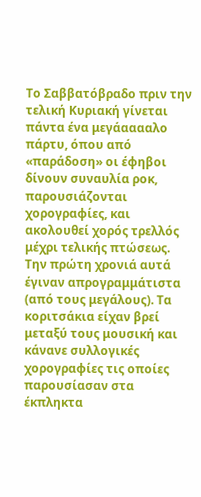Το Σαββατόβραδο πριν την τελική Κυριακή γίνεται πάντα ένα μεγάααααλο πάρτυ, όπου από «παράδοση» οι έφηβοι δίνουν συναυλία ροκ, παρουσιάζονται χορογραφίες, και ακολουθεί χορός τρελλός μέχρι τελικής πτώσεως. Την πρώτη χρονιά αυτά έγιναν απρογραμμάτιστα (από τους μεγάλους). Τα κοριτσάκια είχαν βρεί μεταξύ τους μουσική και κάνανε συλλογικές χορογραφίες τις οποίες παρουσίασαν στα έκπληκτα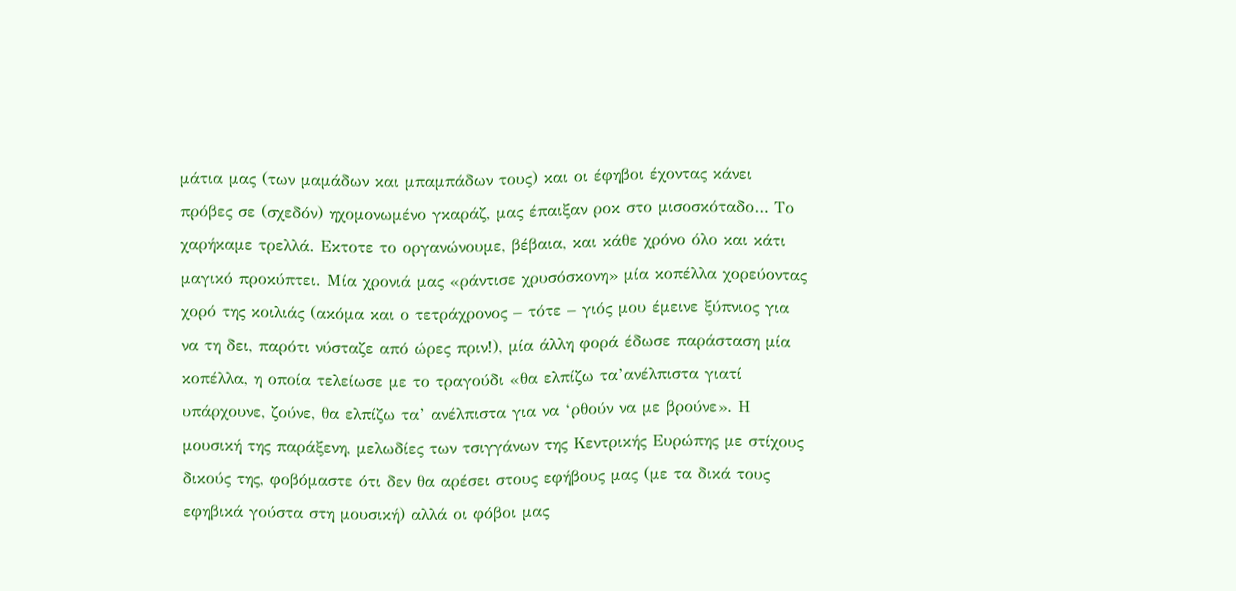μάτια μας (των μαμάδων και μπαμπάδων τους) και οι έφηβοι έχοντας κάνει πρόβες σε (σχεδόν) ηχομονωμένο γκαράζ, μας έπαιξαν ροκ στο μισοσκόταδο… Το χαρήκαμε τρελλά. Εκτοτε το οργανώνουμε, βέβαια, και κάθε χρόνο όλο και κάτι μαγικό προκύπτει. Μία χρονιά μας «ράντισε χρυσόσκονη» μία κοπέλλα χορεύοντας χορό της κοιλιάς (ακόμα και ο τετράχρονος – τότε – γιός μου έμεινε ξύπνιος για να τη δει, παρότι νύσταζε από ώρες πριν!), μία άλλη φορά έδωσε παράσταση μία κοπέλλα, η οποία τελείωσε με το τραγούδι «θα ελπίζω τα’ανέλπιστα γιατί υπάρχουνε, ζούνε, θα ελπίζω τα’ ανέλπιστα για να ‘ρθούν να με βρούνε». Η μουσική της παράξενη, μελωδίες των τσιγγάνων της Κεντρικής Ευρώπης με στίχους δικούς της, φοβόμαστε ότι δεν θα αρέσει στους εφήβους μας (με τα δικά τους εφηβικά γούστα στη μουσική) αλλά οι φόβοι μας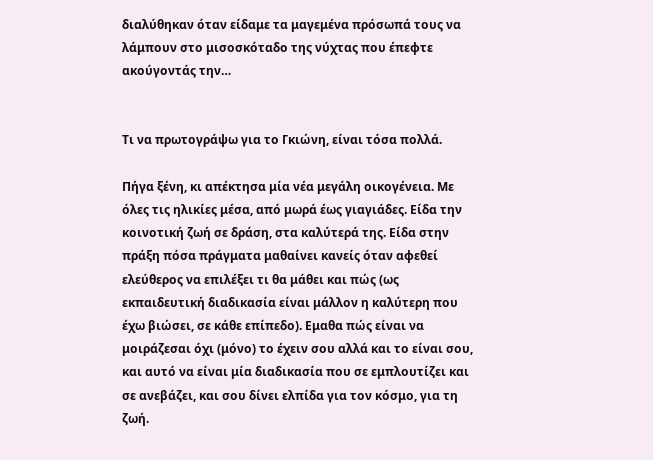διαλύθηκαν όταν είδαμε τα μαγεμένα πρόσωπά τους να λάμπουν στο μισοσκόταδο της νύχτας που έπεφτε ακούγοντάς την…


Τι να πρωτογράψω για το Γκιώνη, είναι τόσα πολλά.

Πήγα ξένη, κι απέκτησα μία νέα μεγάλη οικογένεια. Με όλες τις ηλικίες μέσα, από μωρά έως γιαγιάδες. Είδα την κοινοτική ζωή σε δράση, στα καλύτερά της. Είδα στην πράξη πόσα πράγματα μαθαίνει κανείς όταν αφεθεί ελεύθερος να επιλέξει τι θα μάθει και πώς (ως εκπαιδευτική διαδικασία είναι μάλλον η καλύτερη που έχω βιώσει, σε κάθε επίπεδο). Εμαθα πώς είναι να μοιράζεσαι όχι (μόνο) το έχειν σου αλλά και το είναι σου, και αυτό να είναι μία διαδικασία που σε εμπλουτίζει και σε ανεβάζει, και σου δίνει ελπίδα για τον κόσμο, για τη ζωή.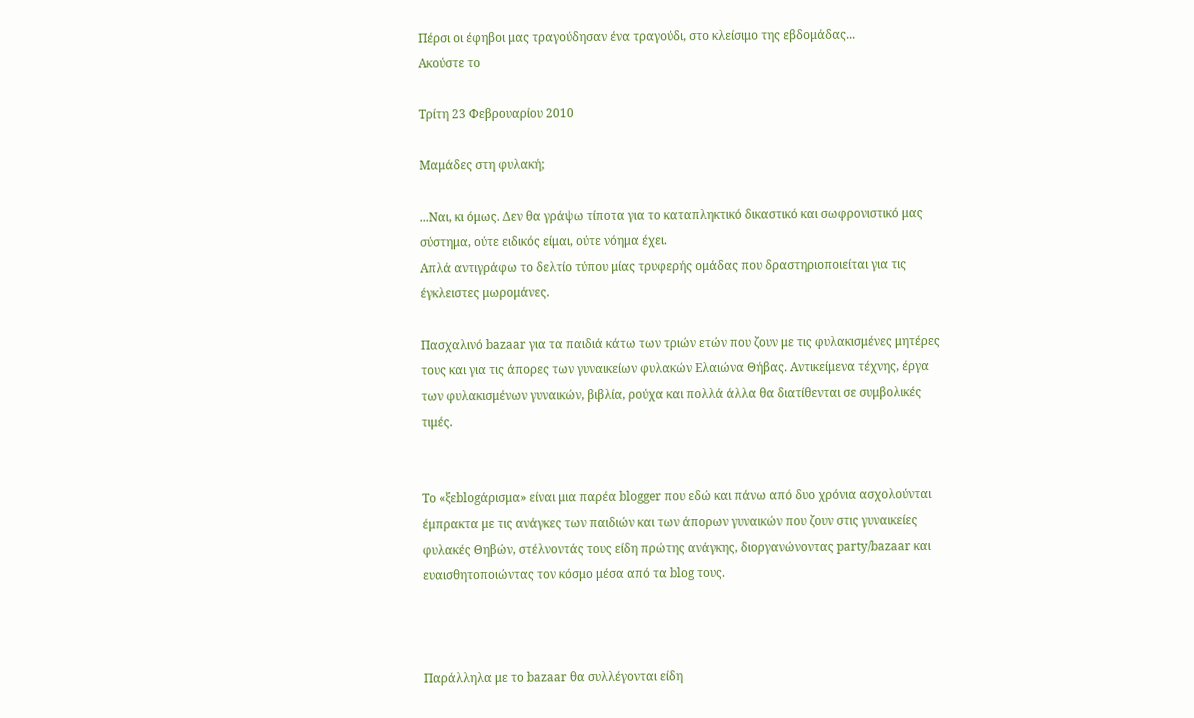Πέρσι οι έφηβοι μας τραγούδησαν ένα τραγούδι, στο κλείσιμο της εβδομάδας...
Ακούστε το

Τρίτη 23 Φεβρουαρίου 2010

Μαμάδες στη φυλακή;

...Ναι, κι όμως. Δεν θα γράψω τίποτα για το καταπληκτικό δικαστικό και σωφρονιστικό μας σύστημα, ούτε ειδικός είμαι, ούτε νόημα έχει.
Απλά αντιγράφω το δελτίο τύπου μίας τρυφερής ομάδας που δραστηριοποιείται για τις έγκλειστες μωρομάνες.

Πασχαλινό bazaar για τα παιδιά κάτω των τριών ετών που ζουν με τις φυλακισμένες μητέρες τους και για τις άπορες των γυναικείων φυλακών Ελαιώνα Θήβας. Αντικείμενα τέχνης, έργα των φυλακισμένων γυναικών, βιβλία, ρούχα και πολλά άλλα θα διατίθενται σε συμβολικές τιμές.


Το «ξεblogάρισμα» είναι μια παρέα blogger που εδώ και πάνω από δυο χρόνια ασχολούνται έμπρακτα με τις ανάγκες των παιδιών και των άπορων γυναικών που ζουν στις γυναικείες φυλακές Θηβών, στέλνοντάς τους είδη πρώτης ανάγκης, διοργανώνοντας party/bazaar και ευαισθητοποιώντας τον κόσμο μέσα από τα blog τους.



Παράλληλα με το bazaar θα συλλέγονται είδη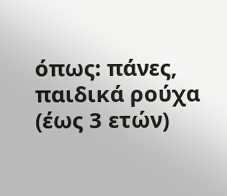όπως: πάνες, παιδικά ρούχα (έως 3 ετών)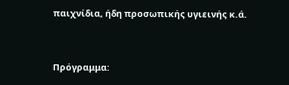παιχνίδια, ήδη προσωπικής υγιεινής κ.ά.


Πρόγραμμα: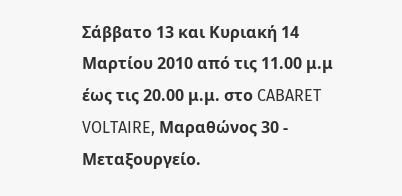Σάββατο 13 και Κυριακή 14 Μαρτίου 2010 από τις 11.00 μ.μ έως τις 20.00 μ.μ. στο CABARET VOLTAIRE, Μαραθώνος 30 - Μεταξουργείο.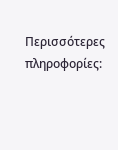Περισσότερες πληροφορίες: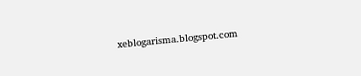xeblogarisma.blogspot.com